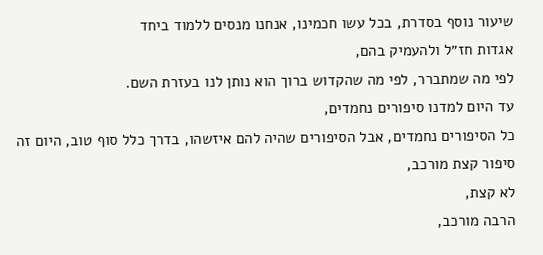שיעור נוסף בסדרת, בכל עשו חכמינו, אנחנו מנסים ללמוד ביחד
אגדות חז״ל ולהעמיק בהם,
לפי מה שמתברר, לפי מה שהקדוש ברוך הוא נותן לנו בעזרת השם.
עד היום למדנו סיפורים נחמדים,
כל הסיפורים נחמדים, אבל הסיפורים שהיה להם איזשהו, בדרך כלל סוף טוב, היום זה סיפור קצת מורכב,
לא קצת,
הרבה מורכב,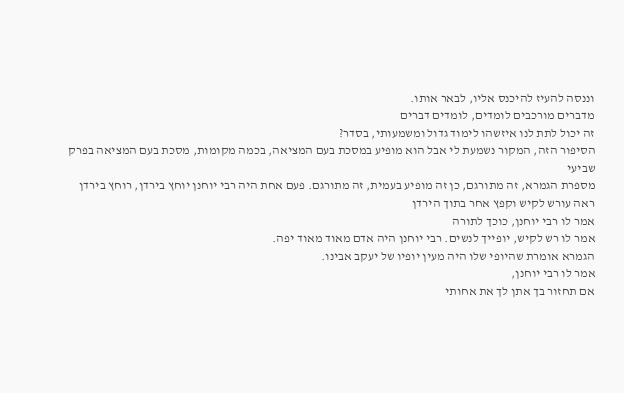וננסה להעיז להיכנס אליו, לבאר אותו.
מדברים מורכבים לומדים, לומדים דברים
זה יכול לתת לנו איזשהו לימוד גדול ומשמעותי, בסדר?
הסיפור הזה, המקור נשמעת לי אבל הוא מופיע במסכת בעם המציאה, בכמה מקומות, מסכת בעם המציאה בפרק שביעי
מספרת הגמרא, זה מתורגם, כן זה מופיע בעמית, זה מתורגם. פעם אחת היה רבי יוחנן יוחץ בירדן, רוחץ בירדן
ראה עורש לקיש וקפץ אחר בתוך הירדן
אמר לו רבי יוחנן, כוכך לתורה
אמר לו רש לקיש, יופייך לנשים. רבי יוחנן היה אדם מאוד מאוד יפה.
הגמרא אומרת שהיופי שלו היה מעין יופיו של יעקב אבינו.
אמר לו רבי יוחנן,
אם תחזור בך אתן לך את אחותי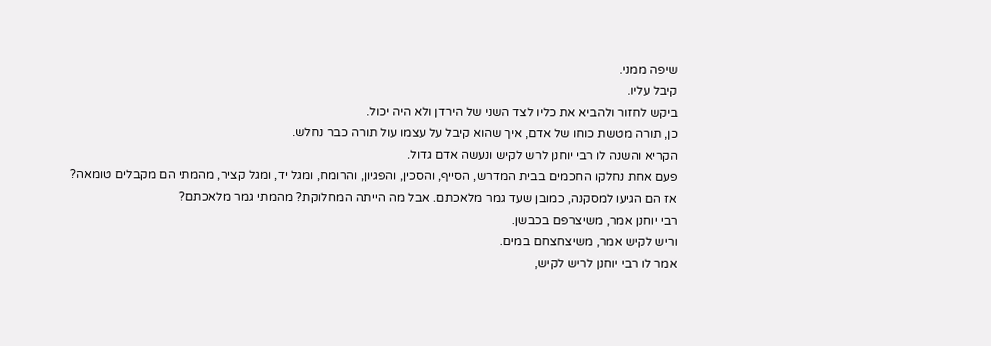שיפה ממני.
קיבל עליו.
ביקש לחזור ולהביא את כליו לצד השני של הירדן ולא היה יכול.
כן, תורה מטשת כוחו של אדם, איך שהוא קיבל על עצמו עול תורה כבר נחלש.
הקריא והשנה לו רבי יוחנן לרש לקיש ונעשה אדם גדול.
פעם אחת נחלקו החכמים בבית המדרש, הסייף, והסכין, והפגיון, והרומח, ומגל יד, ומגל קציר, מהמתי הם מקבלים טומאה?
אז הם הגיעו למסקנה, כמובן שעד גמר מלאכתם. אבל מה הייתה המחלוקת? מהמתי גמר מלאכתם?
רבי יוחנן אמר, משיצרפם בכבשן.
וריש לקיש אמר, משיצחצחם במים.
אמר לו רבי יוחנן לריש לקיש,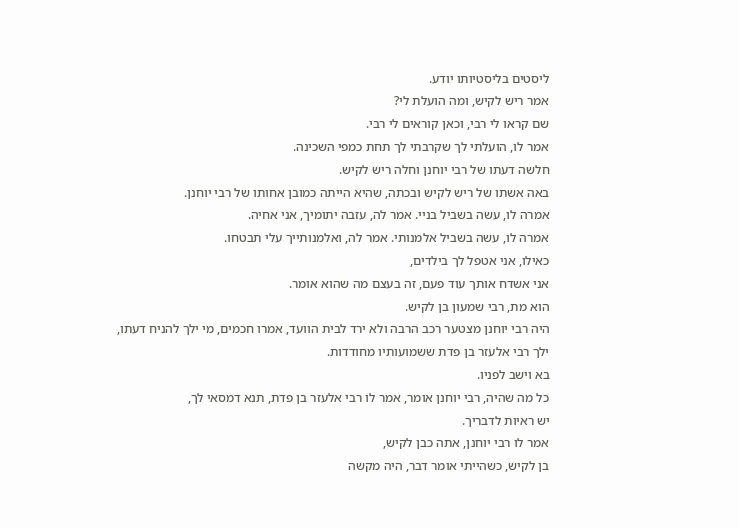ליסטים בליסטיותו יודע.
אמר ריש לקיש, ומה הועלת לי?
שם קראו לי רבי, וכאן קוראים לי רבי.
אמר לו, הועלתי לך שקרבתי לך תחת כמפי השכינה.
חלשה דעתו של רבי יוחנן וחלה ריש לקיש.
באה אשתו של ריש לקיש ובכתה, שהיא הייתה כמובן אחותו של רבי יוחנן.
אמרה לו, עשה בשביל בניי. אמר לה, עזבה יתומיך, אני אחיה.
אמרה לו, עשה בשביל אלמנותי. אמר לה, ואלמנותייך עלי תבטחו.
כאילו, אני אטפל לך בילדים,
אני אשדח אותך עוד פעם, זה בעצם מה שהוא אומר.
הוא מת, רבי שמעון בן לקיש.
היה רבי יוחנן מצטער רכב הרבה ולא ירד לבית הוועד, אמרו חכמים, מי ילך להניח דעתו,
ילך רבי אלעזר בן פדת ששמועותיו מחודדות.
בא וישב לפניו.
כל מה שהיה, רבי יוחנן אומר, אמר לו רבי אלעזר בן פדת, תנא דמסאי לך,
יש ראיות לדבריך.
אמר לו רבי יוחנן, אתה כבן לקיש,
בן לקיש, כשהייתי אומר דבר, היה מקשה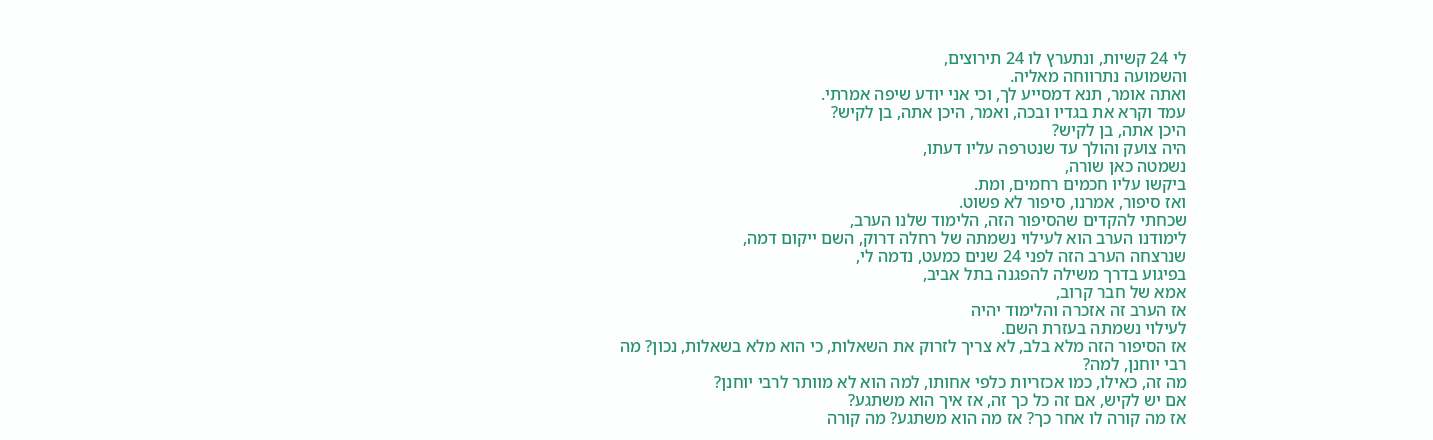לי 24 קשיות, ונתערץ לו 24 תירוצים,
והשמועה נתרווחה מאליה.
ואתה אומר, תנא דמסייע לך, וכי אני יודע שיפה אמרתי.
עמד וקרא את בגדיו ובכה, ואמר, היכן אתה, בן לקיש?
היכן אתה, בן לקיש?
היה צועק והולך עד שנטרפה עליו דעתו,
נשמטה כאן שורה,
ביקשו עליו חכמים רחמים, ומת.
ואז סיפור, אמרנו, סיפור לא פשוט.
שכחתי להקדים שהסיפור הזה, הלימוד שלנו הערב,
לימודנו הערב הוא לעילוי נשמתה של רחלה דרוק, השם ייקום דמה,
שנרצחה הערב הזה לפני 24 שנים כמעט, נדמה לי,
בפיגוע בדרך משילה להפגנה בתל אביב,
אמא של חבר קרוב,
אז הערב זה אזכרה והלימוד יהיה
לעילוי נשמתה בעזרת השם.
אז הסיפור הזה מלא בלב, לא צריך לזרוק את השאלות, כי הוא מלא בשאלות, נכון? מה רבי יוחנן, למה?
מה זה, כאילו, כמו אכזריות כלפי אחותו, למה הוא לא מוותר לרבי יוחנן?
אם יש לקיש, אם זה כל כך זה, אז איך הוא משתגע?
אז מה קורה לו אחר כך? אז מה הוא משתגע? מה קורה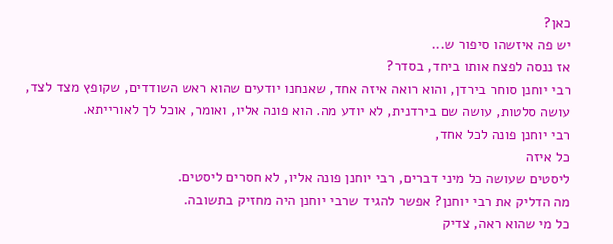כאן?
יש פה איזשהו סיפור ש...
אז ננסה לפצח אותו ביחד, בסדר?
רבי יוחנן סוחר בירדן, והוא רואה איזה אחד, שאנחנו יודעים שהוא ראש השודדים, שקופץ מצד לצד, עושה סלטות, עושה שם בירדנית, לא יודע מה. הוא פונה אליו, ואומר, אוכל לך לאורייתא.
רבי יוחנן פונה לכל אחד,
כל איזה
ליסטים שעושה כל מיני דברים, רבי יוחנן פונה אליו, לא חסרים ליסטים.
מה הדליק את רבי יוחנן? אפשר להגיד שרבי יוחנן היה מחזיק בתשובה.
כל מי שהוא ראה, צדיק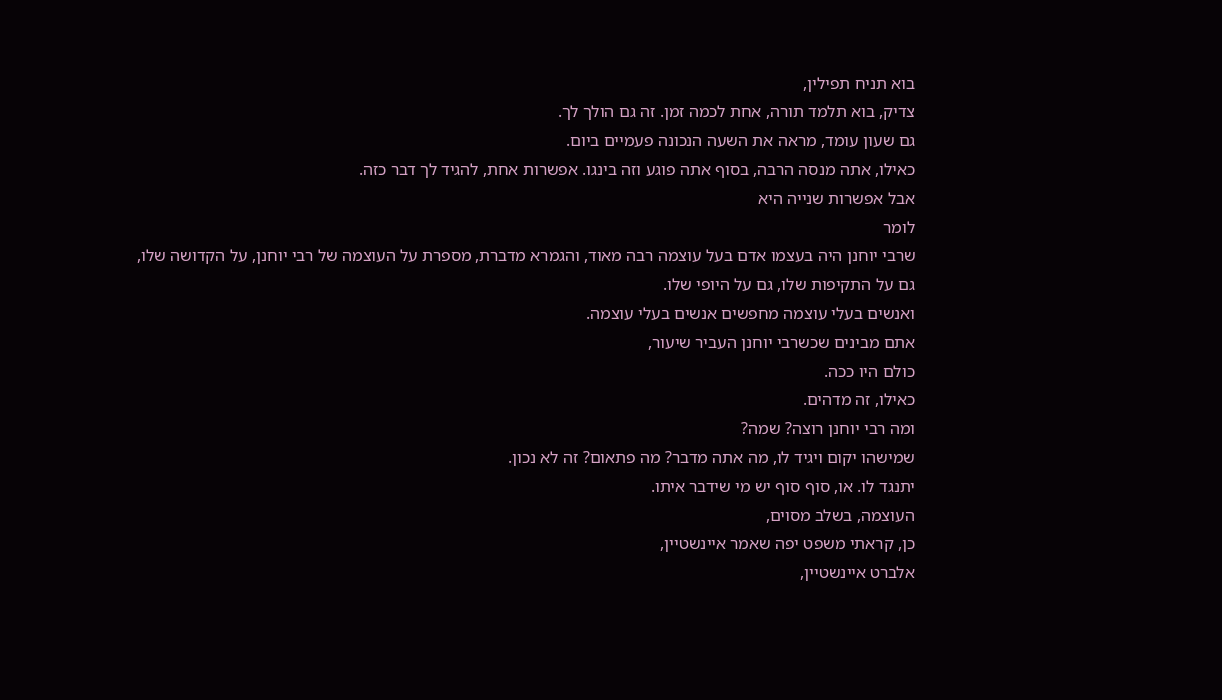בוא תניח תפילין,
צדיק, בוא תלמד תורה, אחת לכמה זמן. זה גם הולך לך.
גם שעון עומד, מראה את השעה הנכונה פעמיים ביום.
כאילו, אתה מנסה הרבה, בסוף אתה פוגע וזה בינגו. אפשרות אחת, להגיד לך דבר כזה.
אבל אפשרות שנייה היא
לומר
שרבי יוחנן היה בעצמו אדם בעל עוצמה רבה מאוד, והגמרא מדברת, מספרת על העוצמה של רבי יוחנן, על הקדושה שלו,
גם על התקיפות שלו, גם על היופי שלו.
ואנשים בעלי עוצמה מחפשים אנשים בעלי עוצמה.
אתם מבינים שכשרבי יוחנן העביר שיעור,
כולם היו ככה.
כאילו, זה מדהים.
ומה רבי יוחנן רוצה? שמה?
שמישהו יקום ויגיד לו, מה אתה מדבר? מה פתאום? זה לא נכון.
יתנגד לו. או, סוף סוף יש מי שידבר איתו.
העוצמה, בשלב מסוים,
כן, קראתי משפט יפה שאמר איינשטיין,
אלברט איינשטיין,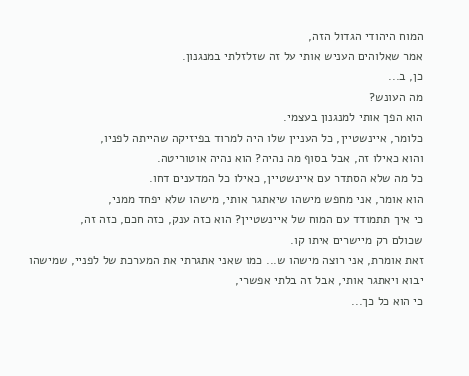המוח היהודי הגדול הזה,
אמר שאלוהים העניש אותי על זה שזלזלתי במנגנון.
כן, ב...
מה העונש?
הוא הפך אותי למנגנון בעצמי.
כלומר, איינשטיין, כל העניין שלו היה למרוד בפיזיקה שהייתה לפניו,
והוא כאילו זה, אבל בסוף מה נהיה? הוא נהיה אוטוריטה.
כל מה שלא הסתדר עם איינשטיין, כאילו כל המדענים דחו.
הוא אומר, אני מחפש מישהו שיאתגר אותי, מישהו שלא יפחד ממני,
כי איך תתמודד עם המוח של איינשטיין? הוא כזה ענק, כזה חכם, כזה זה,
שכולם רק מיישרים איתו קו.
זאת אומרת, אני רוצה מישהו ש... כמו שאני אתגרתי את המערכת של לפניי, שמישהו יבוא ויאתגר אותי, אבל זה בלתי אפשרי,
כי הוא כל כך...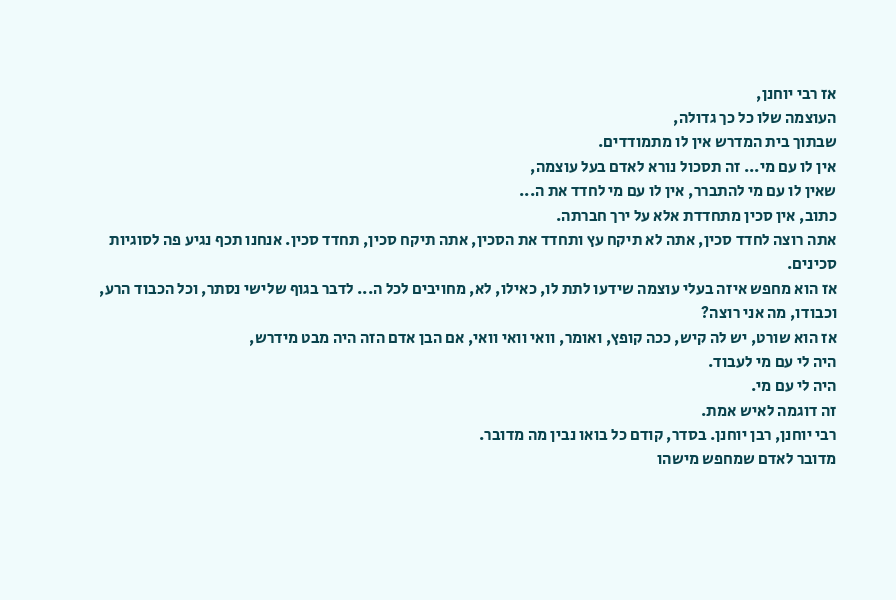אז רבי יוחנן,
העוצמה שלו כל כך גדולה,
שבתוך בית המדרש אין לו מתמודדים.
אין לו עם מי... זה תסכול נורא לאדם בעל עוצמה,
שאין לו עם מי להתברר, אין לו עם מי לחדד את ה...
כתוב, אין סכין מתחדדת אלא על ירך חברתה.
אתה רוצה לחדד סכין, אתה לא תיקח עץ ותחדד את הסכין, אתה תיקח סכין, תחדד סכין. אנחנו תכף נגיע פה לסוגיות סכינים.
אז הוא מחפש איזה בעלי עוצמה שידעו לתת לו, כאילו, לא, מחויבים לכל ה... לדבר בגוף שלישי נסתר, וכל הכבוד הרע, וכבודו, מה אני רוצה?
אז הוא שורט, יש לה קיש, ככה קופץ, ואומר, וואי וואי וואי, אם הבן אדם הזה היה מבט מידרש,
היה לי עם מי לעבוד.
היה לי עם מי.
זה דוגמה לאיש אמת.
רבי יוחנן, רבן יוחנן. בסדר, קודם כל בואו נבין מה מדובר.
מדובר לאדם שמחפש מישהו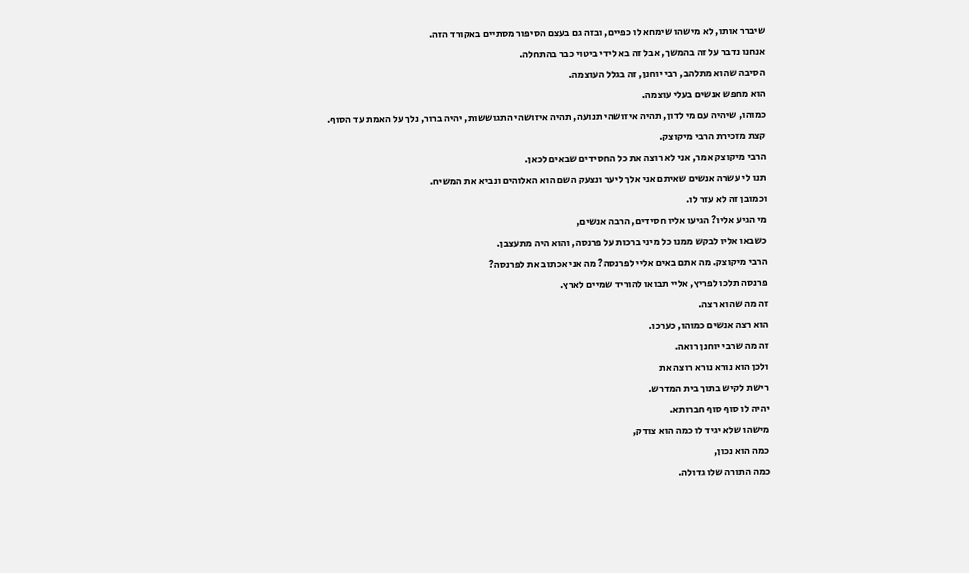שיברר אותו, לא מישהו שימחא לו כפיים, ובזה גם בעצם הסיפור מסתיים באקורד הזה.
אנחנו נדבר על זה בהמשך, אבל זה בא לידי ביטוי כבר בהתחלה.
הסיבה שהוא מתלהב, רבי יוחנן, זה בגלל העוצמה.
הוא מחפש אנשים בעלי עוצמה.
כמוהו, שיהיה עם מי לדון, תהיה איזושהי תנועה, תהיה איזושהי התגוששות, יהיה ברור, נלך על האמת עד הסוף.
קצת מזכירת הרבי מיקוצק.
הרבי מיקוצק אמר, אני לא רוצה את כל החסידים שבאים לכאן.
תנו לי עשרה אנשים שאיתם אני אלך ליער ונצעק השם הוא האלוהים ונביא את המשיח.
וכמובן זה לא עזר לו.
מי הגיע אליו? הגיעו אליו חסידים, הרבה אנשים,
כשבאו אליו לבקש ממנו כל מיני ברכות על פרנסה, והוא היה מתעצבן.
הרבי מיקוצק. מה אתם באים אליי לפרנסה? מה אני אכתוב את לפרנסה?
פרנסה תלכו לפריץ, אליי תבואו להוריד שמיים לארץ.
זה מה שהוא רצה.
הוא רצה אנשים כמוהו, כערכו.
זה מה שרבי יוחנן רואה.
ולכן הוא נורא נורא רוצה את
רישת לקיש בתוך בית המדרש.
יהיה לו סוף סוף חברותא.
מישהו שלא יגיד לו כמה הוא צודק,
כמה הוא נכון,
כמה התורה שלו גדולה.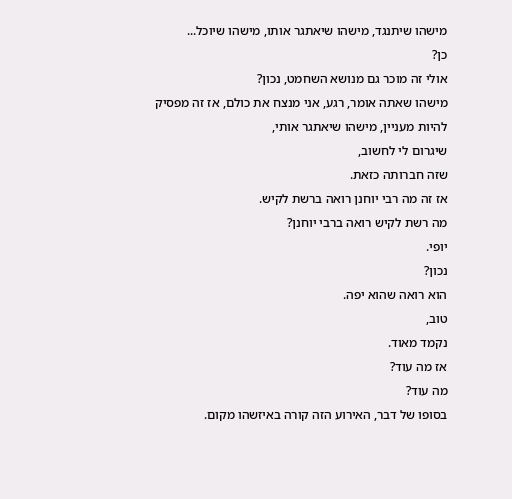מישהו שיתנגד, מישהו שיאתגר אותו, מישהו שיוכל...
כן?
אולי זה מוכר גם מנושא השחמט, נכון?
מישהו שאתה אומר, רגע, אני מנצח את כולם, אז זה מפסיק להיות מעניין, מישהו שיאתגר אותי,
שיגרום לי לחשוב,
שזה חברותה כזאת.
אז זה מה רבי יוחנן רואה ברשת לקיש.
מה רשת לקיש רואה ברבי יוחנן?
יופי.
נכון?
הוא רואה שהוא יפה.
טוב,
נקמד מאוד.
אז מה עוד?
מה עוד?
בסופו של דבר, האירוע הזה קורה באיזשהו מקום.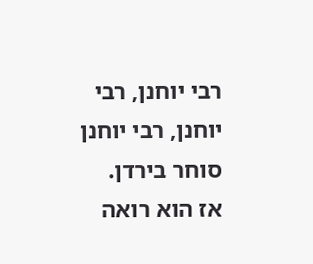רבי יוחנן, רבי יוחנן, רבי יוחנן סוחר בירדן.
אז הוא רואה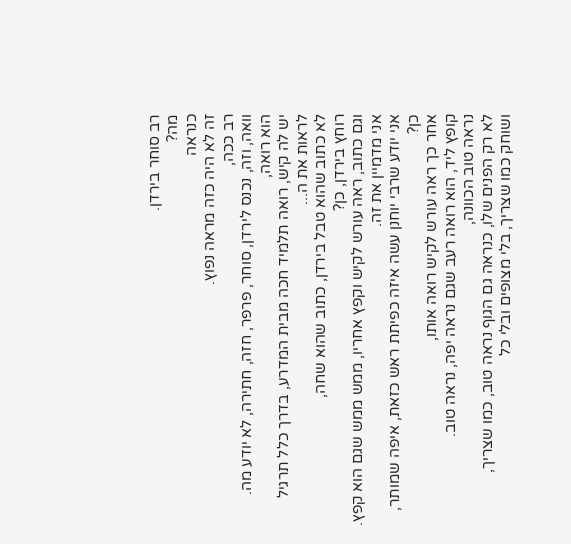רב סוחר בירדן.
מה?
כנראה
זה לא היה כזה מראה נפוץ.
רב ככה,
וואה, וזה, נכנס לירדן, סוחר, פרפר, חזה, חתירה, לא יודע מה.
הוא רואה,
יש לה קיש, רואה תלמיד חכה מבית המדרע, בדרך כלל תרגיל לראות את ה...
לא כתוב שהוא טבל בירדן, כתוב שהוא שחה,
רוחץ בירדן, כן?
וגם כתוב, ראה עורש לקיש וקפץ אחריו, ממש ממש שגם הוא קפץ.
אני מדמיין את זה.
אני יודע שרבי יוחנן עשה איזה כפיתת ראש כזאת, איפה שמותר, כן?
אחר כך ראה עורש לקיש רואה אותו,
קופץ ליד, הוא רואה רעב שגם נראה יפה, נראה טוב.
נראה טוב הכוונה,
לא רק הפנים שלו, כנראה גם הגוף נראה טוב, כמו שצריך,
ושוחק כמו שצריך, בלי מצופים ובלי כל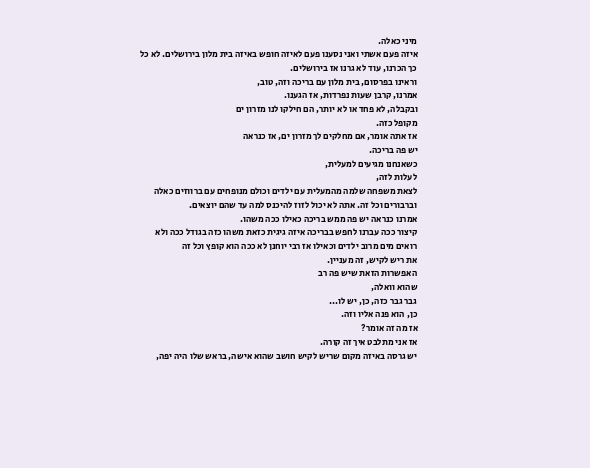מיני כאלה.
איזה פעם אשתי ואני נסענו פעם לאיזה חופש באיזה בית מלון בירושלים. לא כל כך הכרנו, עוד לא גרנו אז בירושלים.
וראינו בפרסום, בית מלון עם בריכה וזה, טוב,
אמרנו, קרבן שעות נפרדות, אז הגענו.
ובקבלה, לא פחד או לא יותר, הם חילקו לנו מזרון ים
מקופל כזה.
אז אתה אומר, אם מחלקים לך מזרון ים, אז כנראה
יש פה בריכה.
כשאנחנו מגיעים למעלית,
לעלות לזה,
לצאת משפחה שלמה מהמעלית עם ילדים וכולם מנופחים עם ברווזים כאלה וברבורים וכל זה. אתה לא יכול לזוז להיכנס למה עד שהם יוצאים.
אמרנו כנראה יש פה ממש בריכה כאילו ככה משהו.
קיצור ככה עברנו לחפש בבריכה איזה גיגית כזאת משהו כזה בגודל ככה ולא רואים מים מרוב ילדים וכאילו אז רבי יוחנן לא ככה הוא קופץ וכל זה
את ריש לקיש, זה מעניין.
האפשרות הזאת שיש פה רב
שהוא וואלה,
גבר גבר כזה, כן, יש לו...
כן, הוא פנה אליו וזה.
אז מה זה אומר?
אז אני מתלבט איך זה קורה.
יש גרסה באיזה מקום שריש לקיש חושב שהוא אישה, בראש שלו היה יפה,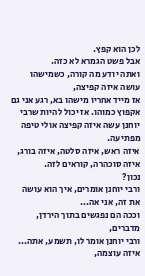לכן הוא קפץ.
אבל פשט הגמרא לא כזה.
ואתה יודע מה קורה, כשמישהו עושה איזה קפיצה,
אז מייד אחריו מישהו בא, רגע אני גם אקפוץ כמוהו. אז יכול להיות שרבי יוחנן עשה איזה קפיצה אולי טיפה מפתיעה.
איזה ראש, איזה סלטה, איזה בורג, איזה סוכהרה, קוראים לזה.
נכון?
ורבי יוחנן אומרים, איך הוא עושה את זה, אני אה...
וככה הם נפגשים בתוך הירדן, מדברים,
ורבי יוחנן אומר לו, תשמע, אתה...
איזה עוצמה,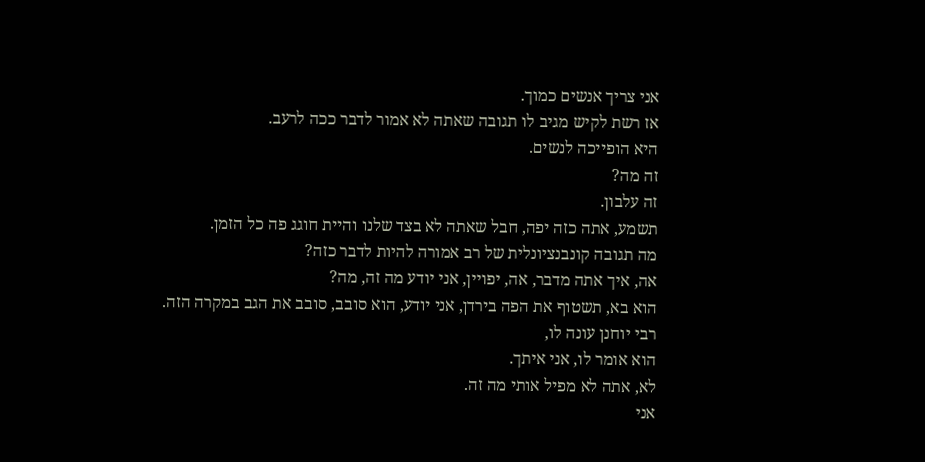אני צריך אנשים כמוך.
אז רשת לקיש מגיב לו תגובה שאתה לא אמור לדבר ככה לרעב.
היא הופייכה לנשים.
זה מה?
זה עלבון.
תשמע, אתה כזה יפה, חבל שאתה לא בצד שלנו והיית חוגג פה כל הזמן.
מה תגובה קונבנציונלית של רב אמורה להיות לדבר כזה?
אה, איך אתה מדבר, אה, יפויין, אני יודע מה זה, מה?
הוא בא, תשטוף את הפה בירדן, אני יודע, הוא סובב, סובב את הגב במקרה הזה.
רבי יוחנן עונה לו,
הוא אומר לו, אני איתך.
לא, אתה לא מפיל אותי מה זה.
אני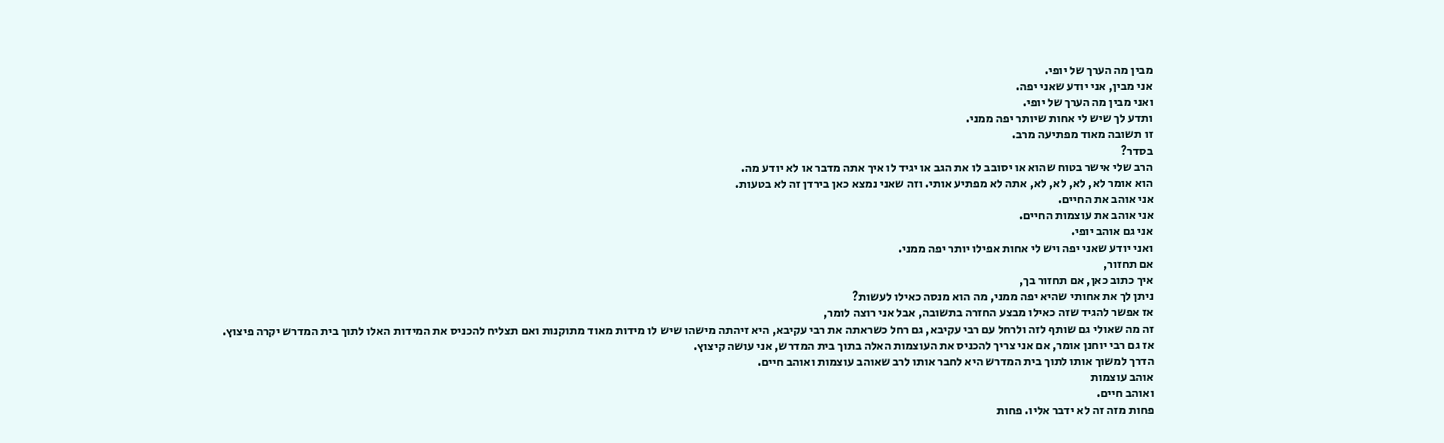מבין מה הערך של יופי.
אני מבין, אני יודע שאני יפה.
ואני מבין מה הערך של יופי.
ותדע לך שיש לי אחות שיותר יפה ממני.
זו תשובה מאוד מפתיעה מרב.
בסדר?
הרב שלי אישר בטוח שהוא או יסובב לו את הגב או יגיד לו איך אתה מדבר או לא יודע מה.
הוא אומר לא, לא, לא, לא, אתה לא מפתיע אותי. וזה שאני נמצא כאן בירדן זה לא בטעות.
אני אוהב את החיים.
אני אוהב את עוצמות החיים.
אני גם אוהב יופי.
ואני יודע שאני יפה ויש לי אחות אפילו יותר יפה ממני.
אם תחזור,
איך כתוב כאן, אם תחזור בך,
ניתן לך את אחותי שהיא יפה ממני, מה הוא מנסה כאילו לעשות?
אז אפשר להגיד שזה כאילו מבצע החזרה בתשובה, אבל אני רוצה לומר,
זה מה שאולי גם שותף לזה ולרחל עם רבי עקיבא, גם רחל כשראתה את רבי עקיבא, היא זיהתה מישהו שיש לו מידות מאוד מתוקנות ואם תצליח להכניס את המידות האלו לתוך בית המדרש יקרה פיצוץ.
אז גם רבי יוחנן אומר, אם אני צריך להכניס את העוצמות האלה בתוך בית המדרש, אני עושה קיצוץ.
הדרך למשוך אותו לתוך בית המדרש היא לחבר אותו לרב שאוהב עוצמות ואוהב חיים.
אוהב עוצמות
ואוהב חיים.
פחות מזה זה לא ידבר אליו. פחות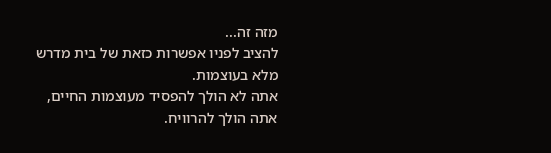מזה זה...
להציב לפניו אפשרות כזאת של בית מדרש מלא בעוצמות.
אתה לא הולך להפסיד מעוצמות החיים, אתה הולך להרוויח.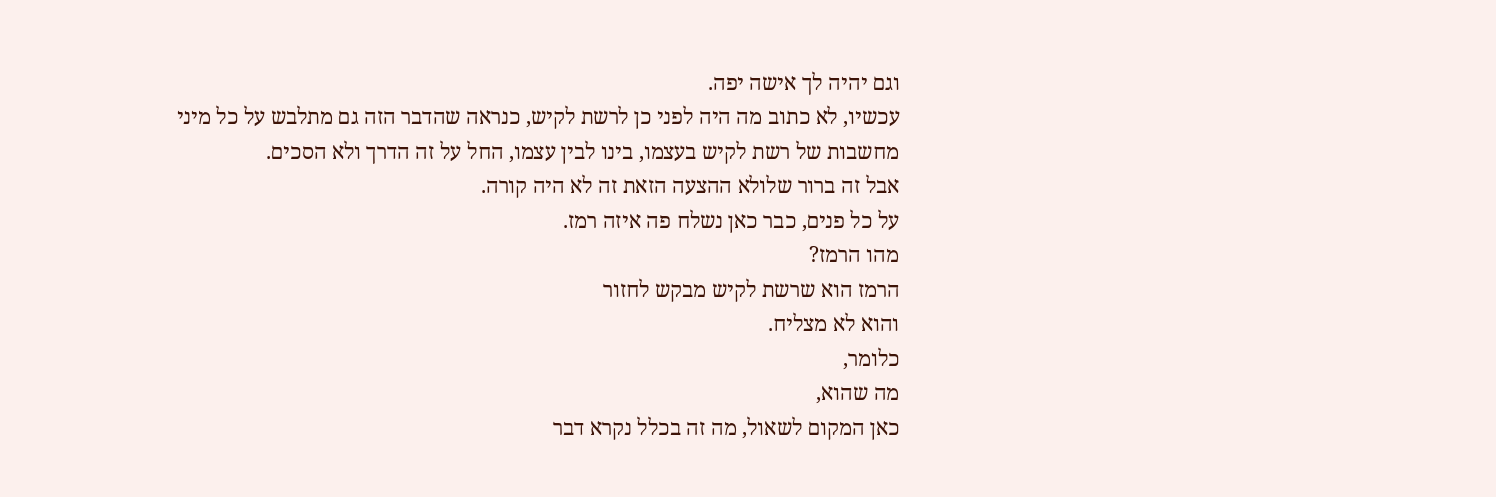וגם יהיה לך אישה יפה.
עכשיו, לא כתוב מה היה לפני כן לרשת לקיש, כנראה שהדבר הזה גם מתלבש על כל מיני
מחשבות של רשת לקיש בעצמו, בינו לבין עצמו, החל על זה הדרך ולא הסכים.
אבל זה ברור שלולא ההצעה הזאת זה לא היה קורה.
על כל פנים, כבר כאן נשלח פה איזה רמז.
מהו הרמז?
הרמז הוא שרשת לקיש מבקש לחזור
והוא לא מצליח.
כלומר,
מה שהוא,
כאן המקום לשאול, מה זה בכלל נקרא דבר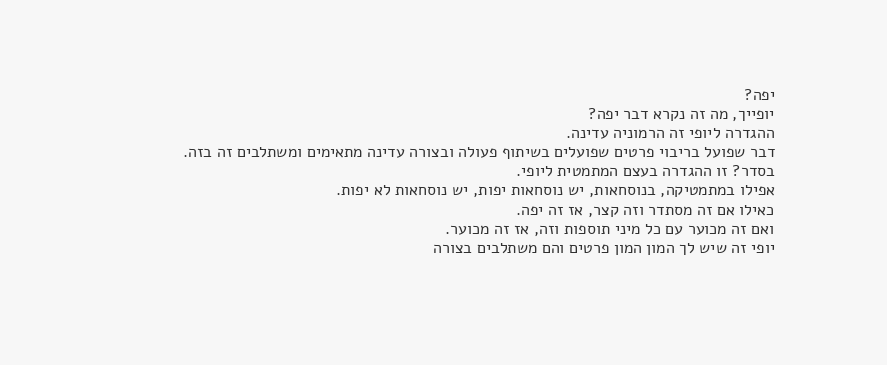יפה?
יופייך, מה זה נקרא דבר יפה?
ההגדרה ליופי זה הרמוניה עדינה.
דבר שפועל בריבוי פרטים שפועלים בשיתוף פעולה ובצורה עדינה מתאימים ומשתלבים זה בזה.
בסדר? זו ההגדרה בעצם המתמטית ליופי.
אפילו במתמטיקה, בנוסחאות, יש נוסחאות יפות, יש נוסחאות לא יפות.
כאילו אם זה מסתדר וזה קצר, אז זה יפה.
ואם זה מכוער עם כל מיני תוספות וזה, אז זה מכוער.
יופי זה שיש לך המון המון פרטים והם משתלבים בצורה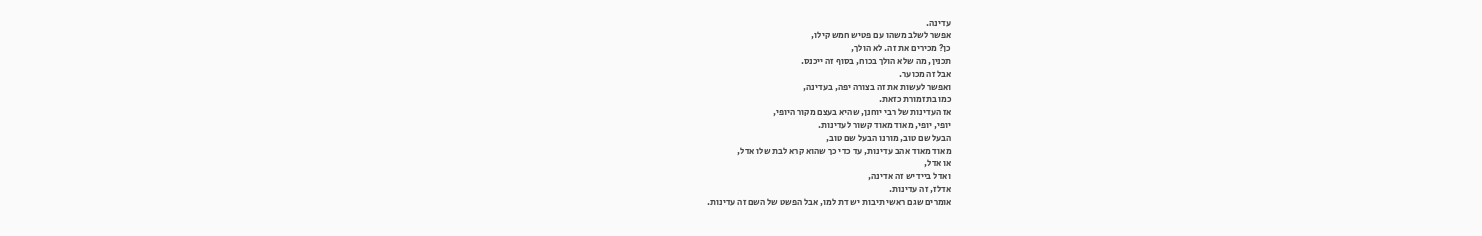עדינה.
אפשר לשלב משהו עם פטיש חמש קילו,
כן? מכירים את זה. לא הולך,
תכנין, מה שלא הולך בכוח, בסוף זה ייכנס.
אבל זה מכוער.
ואפשר לעשות את זה בצורה יפה, בעדינה,
כמו בתזמורת כזאת.
אז העדינות של רבי יוחנן, שהיא בעצם מקור היופי,
יופי, יופי, מאוד מאוד קשור לעדינות.
הבעל שם טוב, מורנו הבעל שם טוב,
מאוד מאוד אהב עדינות, עד כדי כך שהוא קרא לבת שלו אדל,
או אדל,
ואדל ביידיש זה אדינה,
אדלז, זה עדינות.
אומרים שגם ראשי תיבות יש דת למו, אבל הפשט של השם זה עדינות.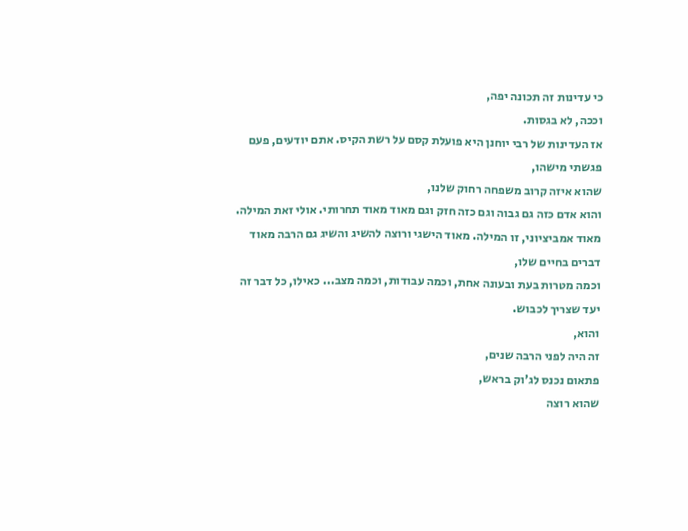כי עדינות זה תכונה יפה,
וככה, לא בגסות.
אז העדינות של רבי יוחנן היא פועלת קסם על רשת הקיס. אתם יודעים, פעם
פגשתי מישהו,
שהוא איזה קרוב משפחה רחוק שלנו,
והוא אדם כזה גם גבוה וגם כזה חזק וגם מאוד מאוד תחרותי. אולי זאת המילה.
מאוד אמביציוני, זו המילה. מאוד הישגי ורוצה להשיג והשיג גם הרבה מאוד דברים בחיים שלו,
וכמה מטרות בעת ובעונה אחת, וכמה עבודות, וכמה מצב... כאילו, כל דבר זה יעד שצריך לכבוש.
והוא,
זה היה לפני הרבה שנים,
פתאום נכנס לג'וק בראש,
שהוא רוצה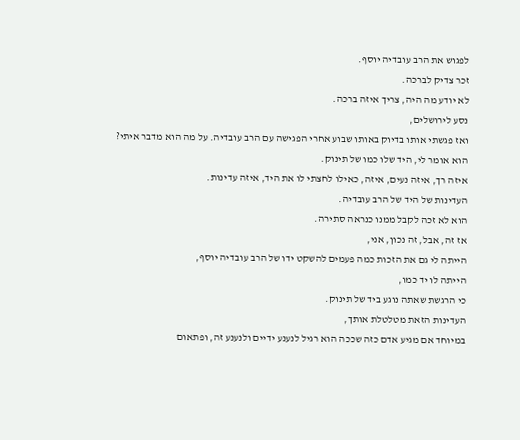לפגוש את הרב עובדיה יוסף.
זכר צדיק לברכה.
לא יודע מה היה, צריך איזה ברכה.
נסע לירושלים,
ואז פגשתי אותו בדיוק באותו שבוע אחרי הפגישה עם הרב עובדיה. על מה הוא מדבר איתי?
הוא אומר לי, היד שלו כמו של תינוק.
איזה רך, איזה נעים, איזה, כאילו לחצתי לו את היד, איזה עדינות.
העדינות של היד של הרב עובדיה.
הוא לא זכה לקבל ממנו כנראה סתירה.
אז זה, אבל, זה נכון, אני,
הייתה לי גם את הזכות כמה פעמים להשקט ידו של הרב עובדיה יוסף,
הייתה לו יד כמו,
כי הרגשת שאתה נוגע ביד של תינוק.
העדינות הזאת מטלטלת אותך,
במיוחד אם מגיע אדם כזה שככה הוא רגיל לנענע ידיים ולנענע זה, ופתאום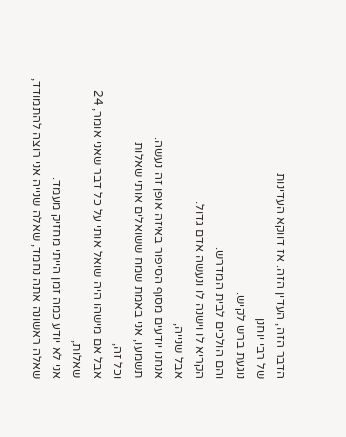הדבר הזה, העדין הזה. אז דווקא העדינות
של רבי יוחנן
נוגעת ברש לקיש.
והם הולכים לבית המדרש.
הקריא לו וישנה לו ונעשה אדם גדול.
אבל שנייה,
אנחנו יודעים מסוף הסיפור באיזה אופן זה נעשה.
תשמעו, אני באמת שמח ששואלים אותי שאלות
וכל זה,
אבל אם מישהו היה שואל אותי על כל דבר שאני אומר, 24 שאלות,
אני לא יודע כמה זמן הייתי מחזיק מעמד.
שאלה ראשונה אתה נחמד, שאלה שנייה אני רוצה להתמודד,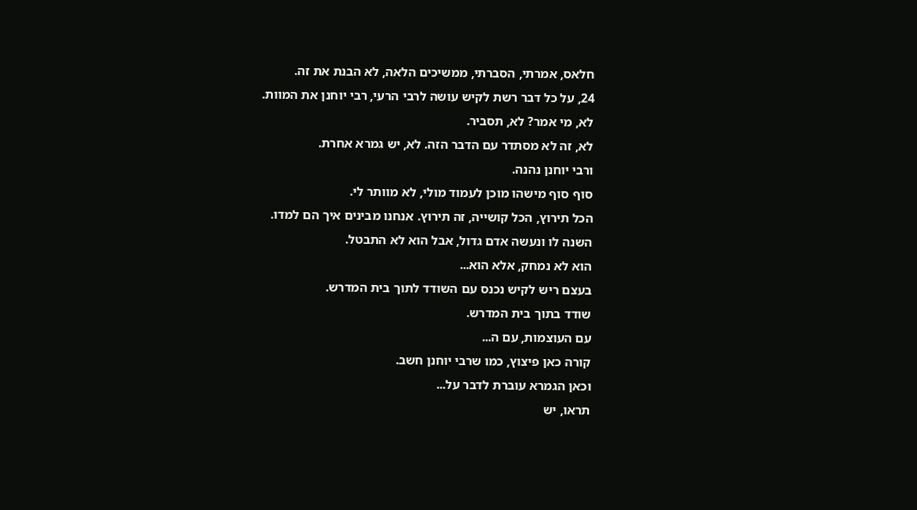חלאס, אמרתי, הסברתי, ממשיכים הלאה, לא הבנת את זה.
24, על כל דבר רשת לקיש עושה לרבי הרעי, רבי יוחנן את המוות.
לא, מי אמר? לא, תסביר.
לא, זה לא מסתדר עם הדבר הזה. לא, יש גמרא אחרת.
ורבי יוחנן נהנה.
סוף סוף מישהו מוכן לעמוד מולי, לא מוותר לי.
הכל תירוץ, הכל קושייה, זה תירוץ. אנחנו מבינים איך הם למדו.
השנה לו ונעשה אדם גדול, אבל הוא לא התבטל.
הוא לא נמחק, אלא הוא...
בעצם ריש לקיש נכנס עם השודד לתוך בית המדרש.
שודד בתוך בית המדרש.
עם העוצמות, עם ה...
קורה כאן פיצוץ, כמו שרבי יוחנן חשב.
וכאן הגמרא עוברת לדבר על...
תראו, יש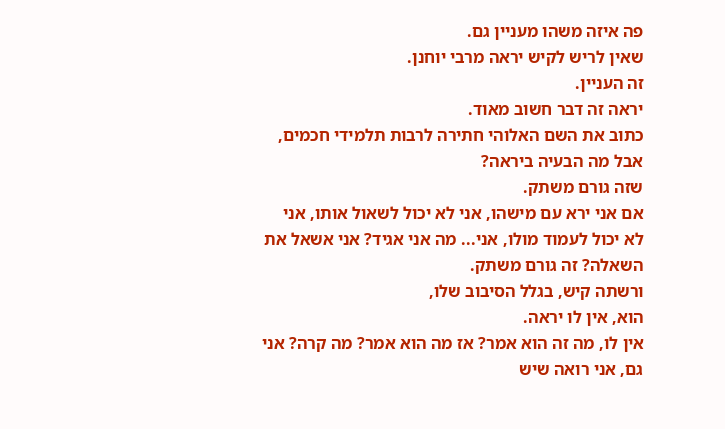פה איזה משהו מעניין גם.
שאין לריש לקיש יראה מרבי יוחנן.
זה העניין.
יראה זה דבר חשוב מאוד.
כתוב את השם האלוהי חתירה לרבות תלמידי חכמים, אבל מה הבעיה ביראה?
שזה גורם משתק.
אם אני ירא עם מישהו, אני לא יכול לשאול אותו, אני לא יכול לעמוד מולו, אני... מה אני אגיד? אני אשאל את השאלה? זה גורם משתק.
ורשתה קיש, בגלל הסיבוב שלו,
הוא, אין לו יראה.
אין לו, מה זה הוא אמר? אז מה הוא אמר? מה קרה? אני גם, אני רואה שיש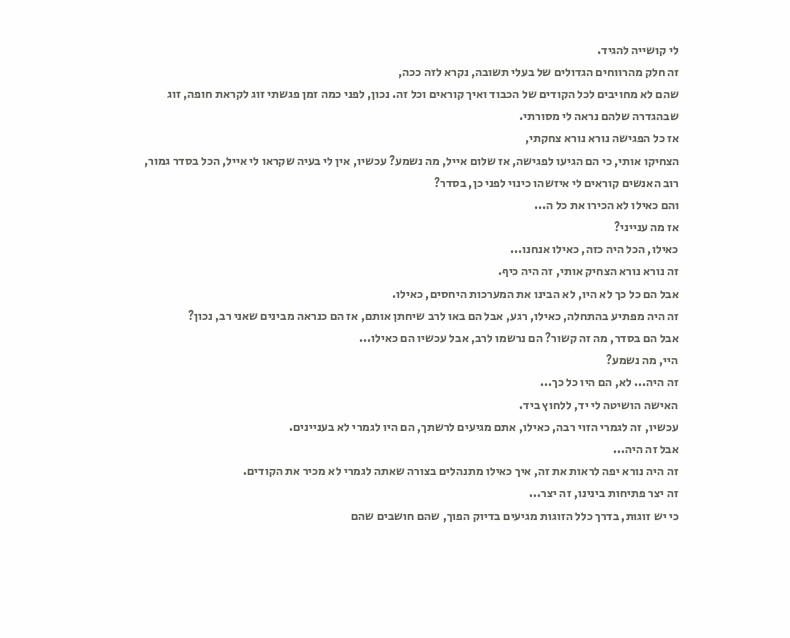לי קושייה להגיד.
זה חלק מהרווחים הגדולים של בעלי תשובה, נקרא לזה ככה,
שהם לא מחויבים לכל הקודים של הכבוד ואיך קוראים וכל זה. נכון, לפני כמה זמן פגשתי זוג לקראת חופה, זוג
שבהגדרה שלהם נראה לי מסורתי.
אז כל הפגישה נורא נורא צחקתי,
הצחיקו אותי, כי הם הגיעו לפגישה, אז שלום אייל, מה נשמע? עכשיו, אין לי בעיה שקראו לי אייל, הכל בסדר גמור,
רוב האנשים קוראים לי איזשהו כינוי לפני כן, בסדר?
והם כאילו לא הכירו את כל ה...
אז מה ענייני?
כאילו, הכל היה כזה, כאילו אנחנו...
זה נורא נורא הצחיק אותי, זה היה כיף.
אבל הם כל כך לא היו, לא הבינו את המערכות היחסים, כאילו.
זה היה מפתיע בהתחלה, כאילו, רגע, אבל הם באו לרב שיחתן אותם, אז הם כנראה מבינים שאני רב, נכון?
אבל הם בסדר, מה זה קשור? הם נרשמו לרב, אבל עכשיו הם כאילו...
היי, מה נשמע?
זה היה... לא, הם היו כל כך...
האישה הושיטה לי יד, ללחוץ ביד.
עכשיו, זה לגמרי הזוי רבה, כאילו, אתם מגיעים לרשתך, הם היו לגמרי לא בעניינים.
אבל זה היה...
זה היה נורא יפה לראות את זה, איך כאילו מתנהלים בצורה שאתה לגמרי לא מכיר את הקודים.
זה יצר פתיחות בינינו, זה יצר...
כי יש זוגות, בדרך כלל הזוגות מגיעים בדיוק הפוך, שהם חושבים שהם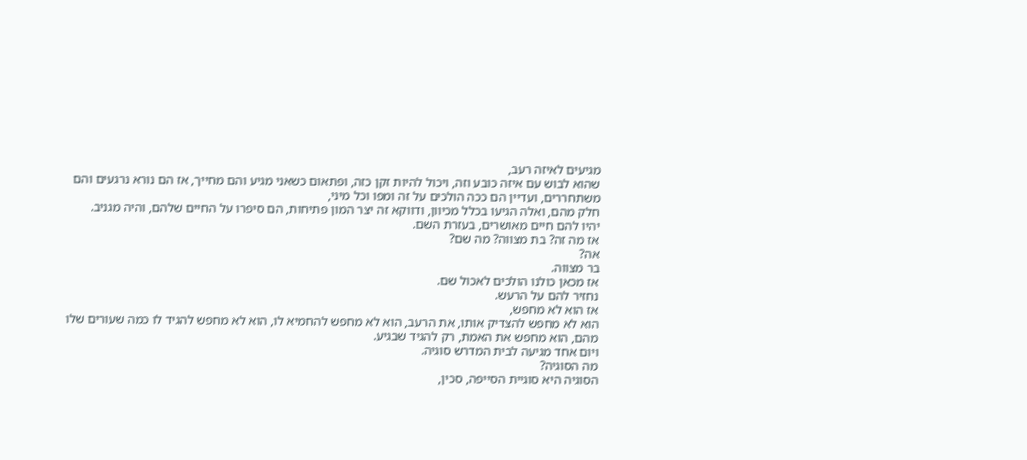מגיעים לאיזה רעב,
שהוא לבוש עם איזה כובע וזה, ויכול להיות זקן כזה, ופתאום כשאני מגיע והם מחייך, אז הם נורא נרגעים והם משתחררים, ועדיין הם ככה הולכים על זה ומפו וכל מיני,
חלק מהם, ואלה הגיעו בכלל מכיוון, ודווקא זה יצר המון פתיחות, הם סיפרו על החיים שלהם, והיה מגניב.
יהיו להם חיים מאושרים, בעזרת השם.
אז מה זה? בת מצווה? מה שם?
אה?
בר מצווה.
אז מכאן כולנו הולכים לאכול שם.
נחזיר להם על הרעש.
אז הוא לא מחפש,
הוא לא מחפש להצדיק אותו, את הרעב, הוא לא מחפש להחמיא לו, הוא לא מחפש להגיד לו כמה שעורים שלו מהם, הוא מחפש את האמת, רק להגיד שבגיע.
ויום אחד מגיעה לבית המדרש סוגיה.
מה הסוגיה?
הסוגיה היא סוגיית הסייפה, סכין,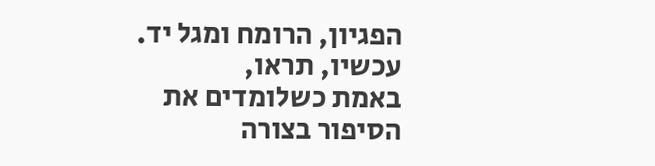הפגיון, הרומח ומגל יד.
עכשיו, תראו,
באמת כשלומדים את הסיפור בצורה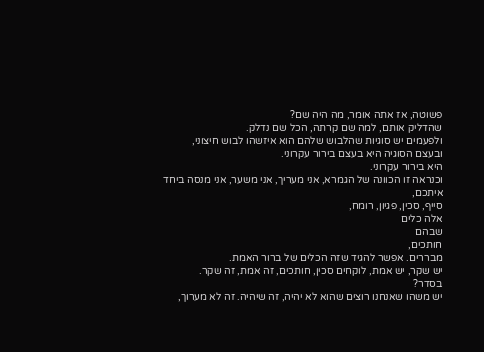פשוטה, אז אתה אומר, מה היה שם?
שהדליק אותם, למה שם קרתה, הכל שם נדלק.
ולפעמים יש סוגיות שהלבוש שלהם הוא איזשהו לבוש חיצוני,
ובעצם הסוגיה היא בעצם בירור עקרוני.
היא בירור עקרוני.
וכנראה זו הכוונה של הגמרא, אני מעריך, אני משער, אני מנסה ביחד איתכם,
סייף, סכין, פגיון, רומח,
אלה כלים
שבהם
חותכים,
מבררים. אפשר להגיד שזה הכלים של ברור האמת.
יש שקר, יש אמת, לוקחים סכין, חותכים, זה אמת, זה שקר.
בסדר?
יש משהו שאנחנו רוצים שהוא לא יהיה, זה שיהיה. זה לא מערוך,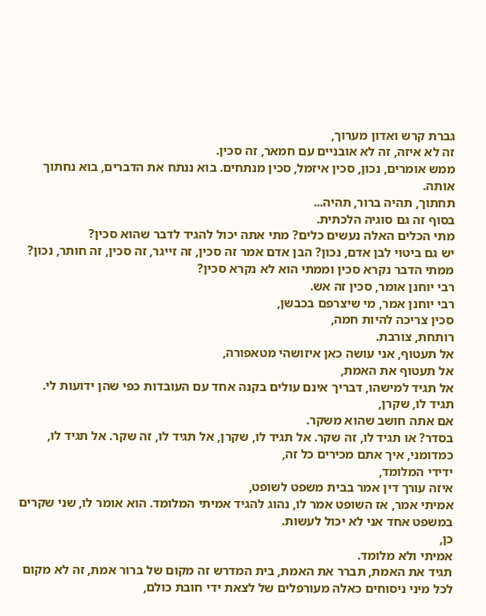גברת קרש ואדון מערוך,
זה לא איזה, זה לא אובניים עם חמאר, זה סכין.
ממש אומרים, נכון, סכין איזמל, סכין מנתחים. בוא ננתח את הדברים, בוא נחתוך אותה.
תחתוך, תהיה ברור, תהיה...
בסוף זה גם סוגיה הלכתית.
מתי הכלים האלה נעשים כלים? מתי אתה יכול להגיד לדבר שהוא סכין?
יש גם ביטוי לבן אדם, נכון? הבן אדם אמר זה סכין, זה זייגר, זה סכין, זה חותר, נכון?
ממתי הדבר נקרא סכין וממתי הוא לא נקרא סכין?
רבי יוחנן אומר, סכין זה אש.
רבי יוחנן אמר, מי שיצרפם בכבשן,
סכין צריכה להיות חמה,
רותחת, צורבת.
אל תעטוף, אני עושה כאן איזושהי מטאפורה,
אל תעטוף את האמת,
אל תגיד למישהו, דבריך אינם עולים בקנה אחד עם העובדות כפי שהן ידועות לי. תגיד לו, שקרן,
אם אתה חושב שהוא משקר.
בסדר? או תגיד לו, זה שקר. אל תגיד לו, שקרן, אל תגיד לו, זה שקר. אל תגיד לו,
כמדומני, איך אתם מכירים כל זה,
ידידי המלומד,
איזה עורך דין אמר בבית משפט לשופט,
אמיתי אמר, אז השופט אמר לו, נהוג להגיד אמיתי המלומד. הוא אומר לו, שני שקרים במשפט אחד אני לא יכול לעשות.
כן,
אמיתי ולא מלומד.
תגיד את האמת, תברר את האמת, בית המדרש זה מקום של ברור אמת, זה לא מקום לכל מיני ניסוחים כאלה מעורפלים של לצאת ידי חובת כולם,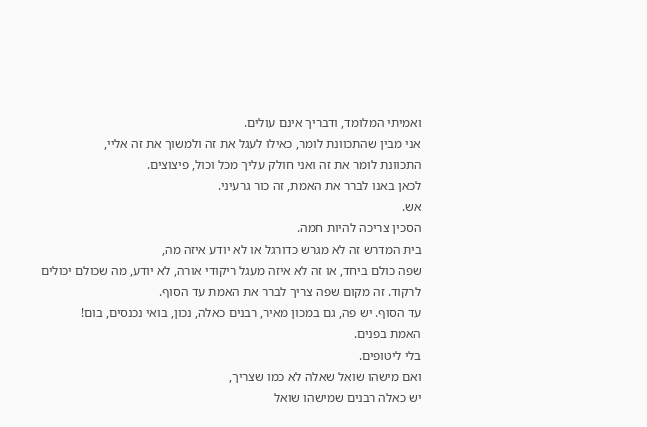ואמיתי המלומד, ודבריך אינם עולים.
אני מבין שהתכוונת לומר, כאילו לעגל את זה ולמשוך את זה אליי,
התכוונת לומר את זה ואני חולק עליך מכל וכול, פיצוצים.
לכאן באנו לברר את האמת, זה כור גרעיני.
אש.
הסכין צריכה להיות חמה.
בית המדרש זה לא מגרש כדורגל או לא יודע איזה מה,
שפה כולם ביחד, או זה לא איזה מעגל ריקודי אורה, לא יודע, מה שכולם יכולים לרקוד. זה מקום שפה צריך לברר את האמת עד הסוף.
עד הסוף. יש פה, גם במכון מאיר, רבנים כאלה, נכון, בואי נכנסים, בום!
האמת בפנים.
בלי ליטופים.
ואם מישהו שואל שאלה לא כמו שצריך,
יש כאלה רבנים שמישהו שואל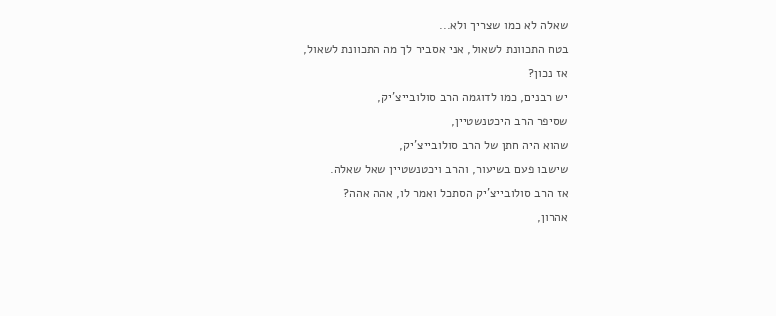שאלה לא כמו שצריך ולא...
בטח התכוונת לשאול, אני אסביר לך מה התכוונת לשאול,
אז נכון?
יש רבנים, כמו לדוגמה הרב סולובייצ'יק,
שסיפר הרב היכטנשטיין,
שהוא היה חתן של הרב סולובייצ'יק,
שישבו פעם בשיעור, והרב ויכטנשטיין שאל שאלה.
אז הרב סולובייצ'יק הסתכל ואמר לו, אהה אהה?
אהרון,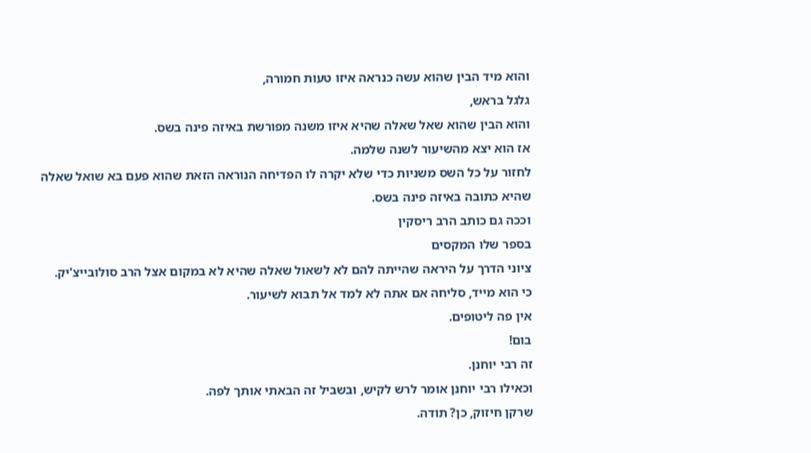והוא מיד הבין שהוא עשה כנראה איזו טעות חמורה,
גלגל בראש,
והוא הבין שהוא שאל שאלה שהיא איזו משנה מפורשת באיזה פינה בשס.
אז הוא יצא מהשיעור לשנה שלמה.
לחזור על כל השס משניות כדי שלא יקרה לו הפדיחה הנוראה הזאת שהוא פעם בא שואל שאלה שהיא כתובה באיזה פינה בשס.
וככה גם כותב הרב ריסקין
בספר שלו המקסים
ציוני הדרך על היראה שהייתה להם לא לשאול שאלה שהיא לא במקום אצל הרב סולובייצ'יק.
כי הוא מייד, סליחה אם אתה לא למד אל תבוא לשיעור.
אין פה ליטופים.
בום!
זה רבי יוחנן.
וכאילו רבי יוחנן אומר לרש לקיש, ובשביל זה הבאתי אותך לפה.
שרקן חיזוק, כן? תודה.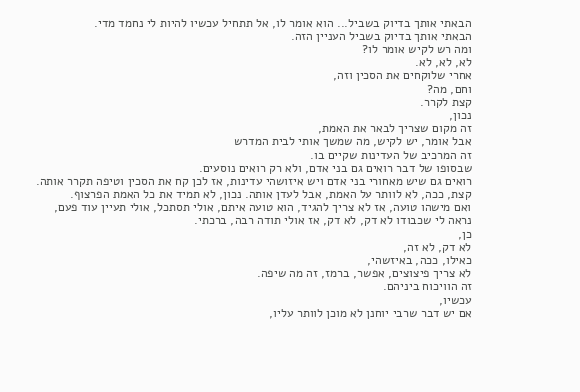הבאתי אותך בדיוק בשביל... הוא אומר לו, אל תתחיל עכשיו להיות לי נחמד מדי.
הבאתי אותך בדיוק בשביל העניין הזה.
ומה רש לקיש אומר לו?
לא, לא, לא.
אחרי שלוקחים את הסכין וזה,
וחם, מה?
קצת לקרר.
נכון,
זה מקום שצריך לבאר את האמת,
אבל אומר, יש לקיש, מה שמשך אותי לבית המדרש
זה המרכיב של העדינות שקיים בו.
שבסופו של דבר רואים גם בני אדם, ולא רק רואים נוסעים.
רואים גם שיש מאחורי בני אדם ויש איזושהי עדינות, אז לכן קח את הסכין וטיפה תקרר אותה.
קצת, ככה, לא לוותר על האמת, אבל לעדן אותה. נכון, לא תמיד את כל האמת הפרצוף.
ואם מישהו טועה, אז לא צריך להגיד, הוא טועה איתם, אולי תסתכל, אולי תעיין עוד פעם,
נראה לי שכבודו לא דק, לא דק, אז אולי תודה רבה, ברכתי.
כן,
לא דק, לא זה,
כאילו, ככה, באיזשהי,
לא צריך פיצוצים, אפשר, ברמז, זה מה שיפה.
זה הוויכוח ביניהם.
עכשיו,
אם יש דבר שרבי יוחנן לא מוכן לוותר עליו,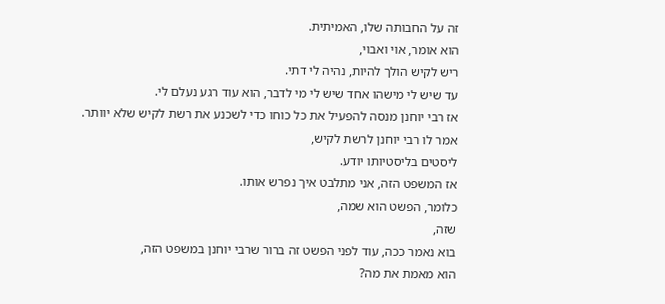זה על החבותה שלו, האמיתית.
הוא אומר, אוי ואבוי,
ריש לקיש הולך להיות, נהיה לי דתי.
עד שיש לי מישהו אחד שיש לי מי לדבר, הוא עוד רגע נעלם לי.
אז רבי יוחנן מנסה להפעיל את כל כוחו כדי לשכנע את רשת לקיש שלא יוותר.
אמר לו רבי יוחנן לרשת לקיש,
ליסטים בליסטיותו יודע.
אז המשפט הזה, אני מתלבט איך נפרש אותו.
כלומר, הפשט הוא שמה,
שזה,
בוא נאמר ככה, עוד לפני הפשט זה ברור שרבי יוחנן במשפט הזה,
הוא מאמת את מה?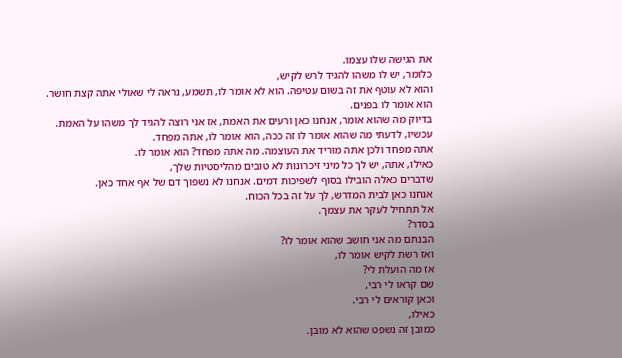את הגישה שלו עצמו.
כלומר, יש לו משהו להגיד לרש לקיש,
והוא לא עוטף את זה בשום עטיפה. הוא לא אומר לו, תשמע, נראה לי שאולי אתה קצת חושר.
הוא אומר לו בפנים.
בדיוק מה שהוא אומר, אנחנו כאן ורעים את האמת, אז אני רוצה להגיד לך משהו על האמת.
עכשיו, לדעתי מה שהוא אומר לו זה ככה, הוא אומר לו, אתה מפחד.
אתה מפחד ולכן אתה מוריד את העוצמה. מה אתה מפחד? הוא אומר לו.
כאילו, אתה, יש לך כל מיני זיכרונות לא טובים מהליסטיות שלך,
שדברים כאלה הובילו בסוף לשפיכות דמים. אנחנו לא נשפוך דם של אף אחד כאן.
אנחנו כאן לבית המדרש, לך על זה בכל הכוח.
אל תתחיל לעקר את עצמך.
בסדר?
הבנתם מה אני חושב שהוא אומר לו?
ואז רשת לקיש אומר לו,
אז מה הועלת לי?
שם קראו לי רבי,
וכאן קוראים לי רבי.
כאילו,
כמובן זה נשפט שהוא לא מובן.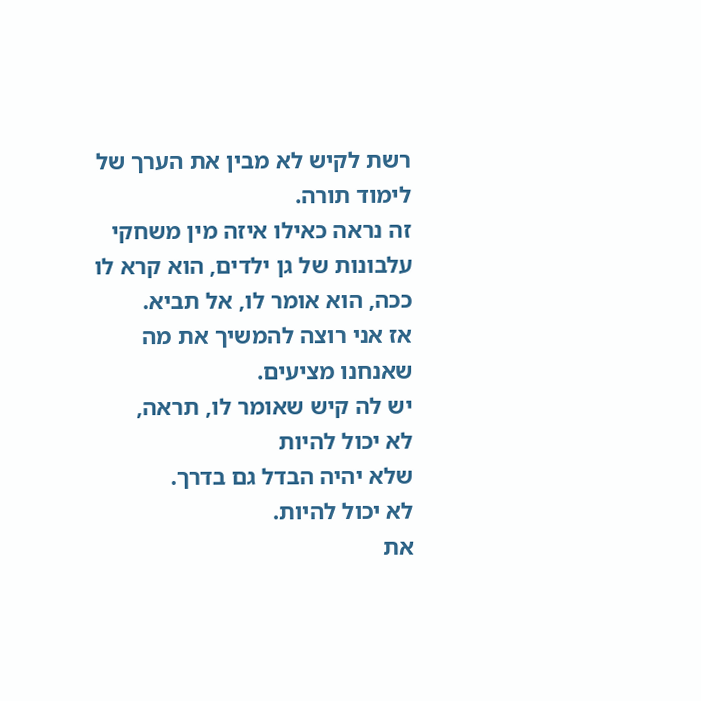רשת לקיש לא מבין את הערך של לימוד תורה.
זה נראה כאילו איזה מין משחקי עלבונות של גן ילדים, הוא קרא לו ככה, הוא אומר לו, אל תביא.
אז אני רוצה להמשיך את מה שאנחנו מציעים.
יש לה קיש שאומר לו, תראה,
לא יכול להיות
שלא יהיה הבדל גם בדרך.
לא יכול להיות.
את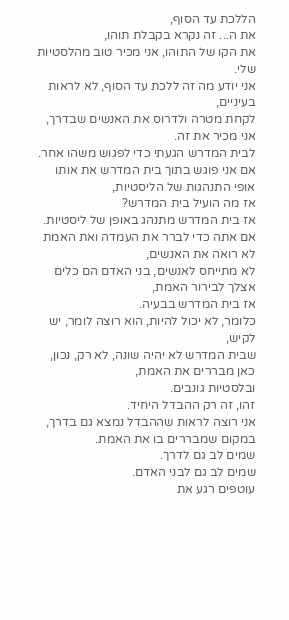הללכת עד הסוף,
את ה... זה נקרא בקבלת תוהו,
את הקו של התוהו, אני מכיר טוב מהלסטיות שלי.
אני יודע מה זה ללכת עד הסוף, לא לראות בעיניים,
לקחת מטרה ולדרוס את האנשים שבדרך, אני מכיר את זה.
לבית המדרש הגעתי כדי לפגוש משהו אחר.
אם אני פוגש בתוך בית המדרש את אותו אופי התנהגות של הליסטיות,
אז מה הועיל בית המדרש?
אז בית המדרש מתנהג באופן של ליסטיות. אם אתה כדי לברר את העמדה ואת האמת לא רואה את האנשים,
לא מתייחס לאנשים, בני האדם הם כלים אצלך לבירור האמת,
אז בית המדרש בבעיה.
כלומר, לא יכול להיות, הוא רוצה לומר, יש לקיש,
שבית המדרש לא יהיה שונה, לא רק, נכון, כאן מבררים את האמת,
ובלסטיות גונבים.
זהו, זה רק ההבדל היחיד.
אני רוצה לראות שההבדל נמצא גם בדרך,
במקום שמבררים בו את האמת.
שמים לב גם לדרך.
שמים לב גם לבני האדם.
עוטפים רגע את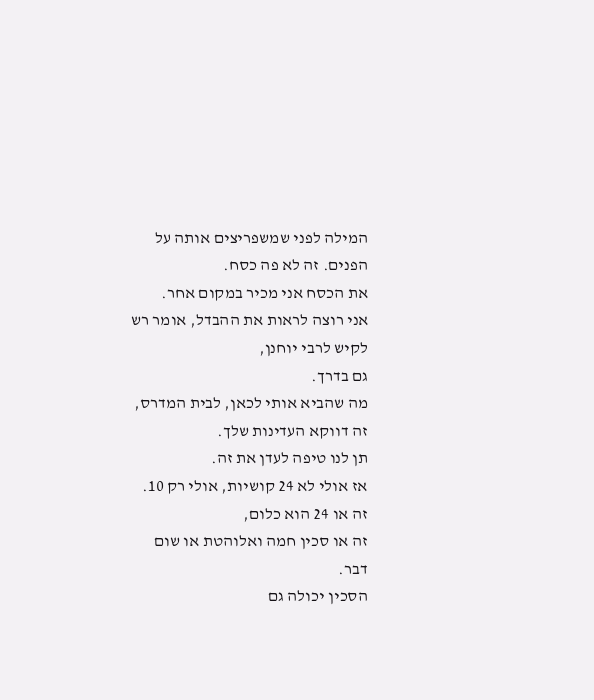המילה לפני שמשפריצים אותה על הפנים. זה לא פה כסח.
את הכסח אני מכיר במקום אחר.
אני רוצה לראות את ההבדל, אומר רש לקיש לרבי יוחנן,
גם בדרך.
מה שהביא אותי לכאן, לבית המדרס, זה דווקא העדינות שלך.
תן לנו טיפה לעדן את זה.
אז אולי לא 24 קושיות, אולי רק 10. זה או 24 הוא כלום,
זה או סכין חמה ואלוהטת או שום דבר.
הסכין יכולה גם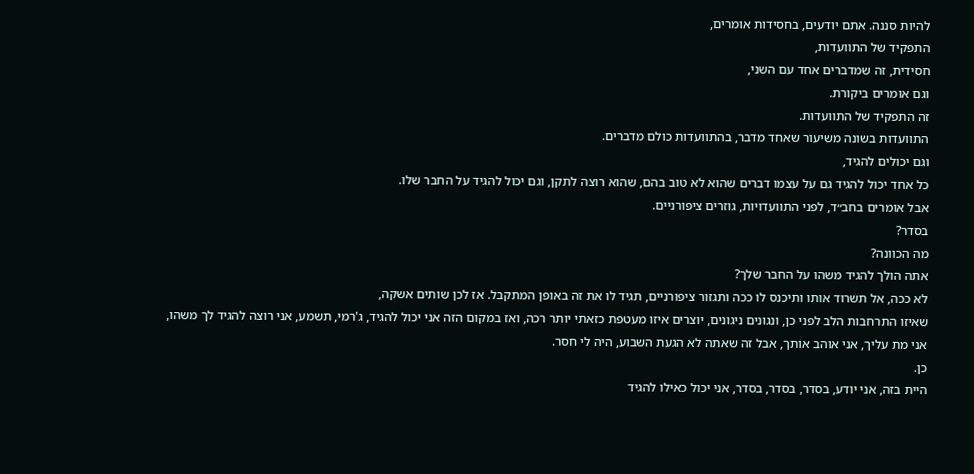להיות סננה. אתם יודעים, בחסידות אומרים,
התפקיד של התוועדות,
חסידית, זה שמדברים אחד עם השני,
וגם אומרים ביקורת.
זה התפקיד של התוועדות.
התוועדות בשונה משיעור שאחד מדבר, בהתוועדות כולם מדברים.
וגם יכולים להגיד,
כל אחד יכול להגיד גם על עצמו דברים שהוא לא טוב בהם, שהוא רוצה לתקן, וגם יכול להגיד על החבר שלו.
אבל אומרים בחב״ד, לפני התוועדויות, גוזרים ציפורניים.
בסדר?
מה הכוונה?
אתה הולך להגיד משהו על החבר שלך?
לא ככה, אל תשרוד אותו ותיכנס לו ככה ותגזור ציפורניים, תגיד לו את זה באופן המתקבל. אז לכן שותים אשקה,
שאיזו התרחבות הלב לפני כן, ונגונים ניגונים, יוצרים איזו מעטפת כזאתי יותר רכה, ואז במקום הזה אני יכול להגיד, ג'רמי, תשמע, אני רוצה להגיד לך משהו,
אני מת עליך, אני אוהב אותך, אבל זה שאתה לא הגעת השבוע, היה לי חסר.
כן.
היית בזה, אני יודע, בסדר, בסדר, בסדר, אני יכול כאילו להגיד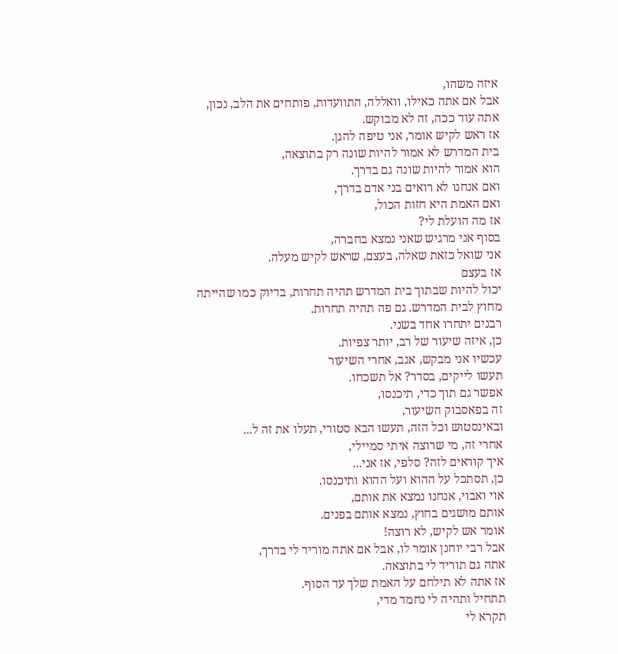איזה משהו,
אבל אם אתה כאילו, וואללה, התוועדות, פותחים את הלב, נכון,
אתה עוד ככה, זה לא מבוקש.
אז ראש לקיש אומר, אני טיפה להגן.
בית המדרש לא אמור להיות שונה רק בתוצאה,
הוא אמור להיות שונה גם בדרך.
ואם אנחנו לא רואים בני אדם בדרך,
ואם האמת היא חזות הכול,
אז מה הועלת לי?
בסוף אני מרגיש שאני נמצא בחברה,
אני שואל כזאת שאלה, בעצם, שראש לקיש מעלה.
אז בעצם
יכול להיות שבתוך בית המדרש תהיה תחרות, בדיוק כמו שהייתה
מחוץ לבית המדרש. גם פה תהיה תחרות.
רבנים יתחרו אחד בשני.
כן, איזה שיעור של רב, יותר צפיות.
עכשיו אני מבקש, אגב, אחרי השיעור
תעשו לייקים, בסדר? אל תשכחו.
אפשר גם תוך כדי, תיכנסו,
זה בפאסבוק השיעור,
ובאינסטוש וכל הזה, תעשו הבא סטורי, תעלו את זה ל...
אחרי זה, מי שרוצה איתי סמיילי,
איך קוראים לזה? סלפי, אז אני...
כן, תסתכל על ההוא ועל ההוא ותיכנסו.
אוי ואבוי, אנחנו נמצא את אותם,
אותם מושגים בחוץ, נמצא אותם בפנים.
אומר אש לקיש, לא רוצה!
אבל רבי יוחנן אומר לו, אבל אם אתה מוריד לי בדרך,
אתה גם תוריד לי בתוצאה.
אז אתה לא תילחם על האמת שלך עד הסוף.
תתחיל ותהיה לי נחמד מדי,
תקרא לי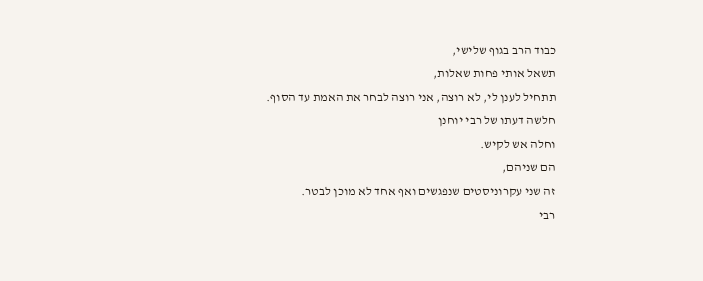כבוד הרב בגוף שלישי,
תשאל אותי פחות שאלות,
תתחיל לענן לי, לא רוצה, אני רוצה לבחר את האמת עד הסוף.
חלשה דעתו של רבי יוחנן
וחלה אש לקיש.
הם שניהם,
זה שני עקרוניסטים שנפגשים ואף אחד לא מוכן לבטר.
רבי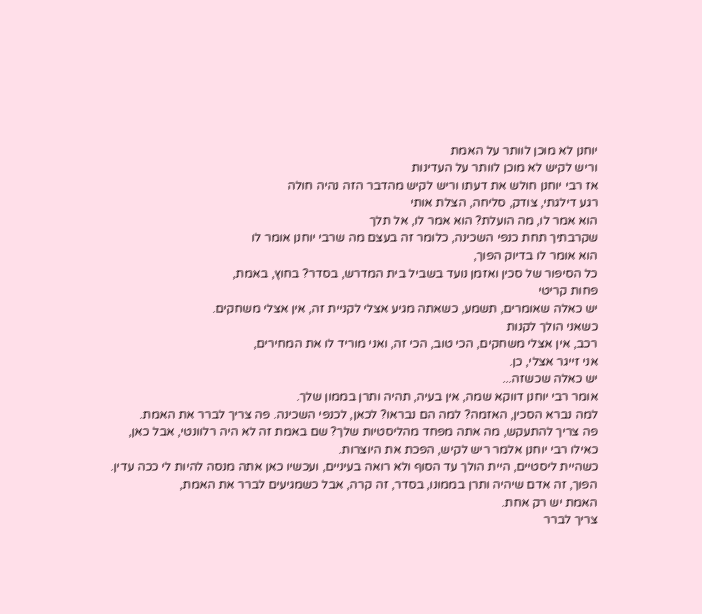יוחנן לא מוכן לוותר על האמת
וריש לקיש לא מוכן לוותר על העדינות
אז רבי יוחנן חולש את דעתו וריש לקיש מהדבר הזה נהיה חולה
רגע דילגתי, צודק, סליחה, הצלת אותי
הוא אמר לו, מה הועלת? הוא אמר לו, אל תלך
שקרבתיך תחת כנפי השכינה, כלומר זה בעצם מה שרבי יוחנן אומר לו
הוא אומר לו בדיוק הפוך,
כל הסיפור של סכין ואזמן נועד בשביל בית המדרש, בסדר? בחוץ, באמת,
פחות קריטי
יש כאלה שאומרים, תשמע, כשאתה מגיע אצלי לקניית זה, אין אצלי משחקים.
כשאני הולך לקנות
רכב, אין אצלי משחקים, הכי טוב, הכי זה, ואני מוריד לו את המחירים,
אני זייגר אצלי, כן.
יש כאלה שכשזה...
אומר רבי יוחנן דווקא שמה, אין בעיה, תהיה ותרן בממון שלך.
למה נברא הסכין, האזמה? למה הם נבראו? לכאן, לכנפי השכינה. פה צריך לברר את האמת.
פה צריך להתעקש, מה אתה מפחד מהליסטיות שלך? שם באמת זה לא היה רלוונטי, אבל כאן,
כאילו רבי יוחנן אלמר ריש לקיש, הפכת את היוצרות.
כשהיית ליסטיים, היית הולך עד הסוף ולא רואה בעיניים, ועכשיו כאן אתה מנסה להיות לי ככה עדין.
הפוך, זה אדם שיהיה ותרן בממונו, בסדר, זה קרה, אבל כשמגיעים לברר את האמת,
האמת יש רק אחת.
צריך לברר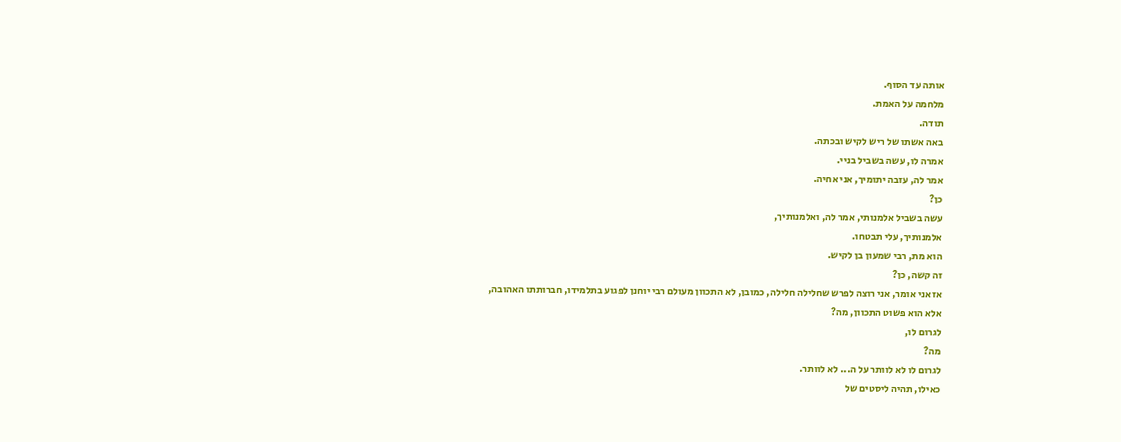אותה עד הסוף.
מלחמה על האמת.
תודה.
באה אשתו של ריש לקיש ובכתה.
אמרה לו, עשה בשביל בניי.
אמר לה, עזבה יתומיך, אני אחיה.
כן?
עשה בשביל אלמנותי, אמר לה, ואלמנותיך,
אלמנותיך, עלי תבטחו.
הוא מת, רבי שמעון בן לקיש.
זה קשה, כן?
אז אני אומר, אני רוצה לפרש שחלילה חלילה, כמובן, לא התכוון מעולם רבי יוחנן לפגוע בתלמידו, חברותתו האהובה,
אלא הוא פשוט התכוון, מה?
לגרום לו,
מה?
לגרום לו לא לוותר על ה... לא לוותר.
כאילו, תהיה ליסטים של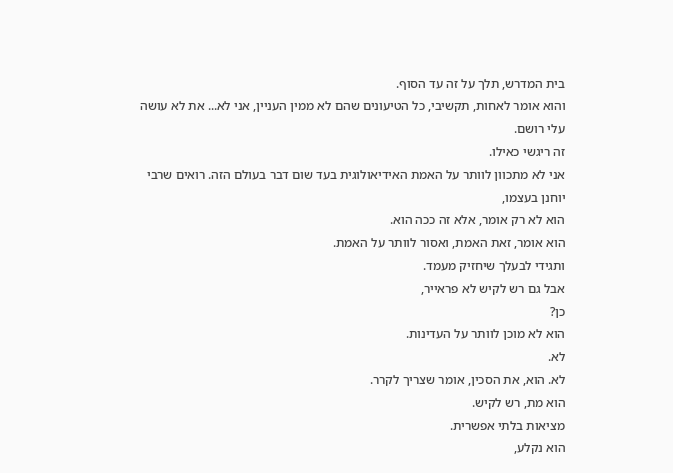בית המדרש, תלך על זה עד הסוף.
והוא אומר לאחות, תקשיבי, כל הטיעונים שהם לא ממין העניין, אני לא... את לא עושה עלי רושם.
זה ריגשי כאילו.
אני לא מתכוון לוותר על האמת האידיאולוגית בעד שום דבר בעולם הזה. רואים שרבי יוחנן בעצמו,
הוא לא רק אומר, אלא זה ככה הוא.
הוא אומר, זאת האמת, ואסור לוותר על האמת.
ותגידי לבעלך שיחזיק מעמד.
אבל גם רש לקיש לא פראייר,
כן?
הוא לא מוכן לוותר על העדינות.
לא.
לא. הוא, את הסכין, אומר שצריך לקרר.
הוא מת, רש לקיש.
מציאות בלתי אפשרית.
הוא נקלע,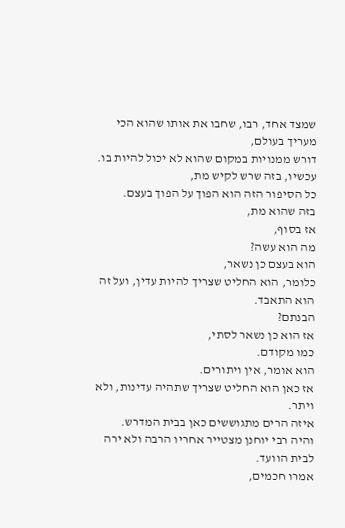שמצד אחד, רבו, שחבו את אותו שהוא הכי מעריך בעולם,
דורש ממנויות במקום שהוא לא יכול להיות בו.
עכשיו, בזה שרש לקיש מת,
כל הסיפור הזה הוא הפוך על הפוך בעצם.
בזה שהוא מת,
אז בסוף,
מה הוא עשה?
הוא בעצם כן נשאר,
כלומר, הוא החליט שצריך להיות עדין, ועל זה הוא התאבד.
הבנתם?
אז הוא כן נשאר לסתי,
כמו מקודם.
הוא אומר, אין ויתורים.
אז כאן הוא החליט שצריך שתהיה עדינות, ולא ויתר.
איזה הרים מתגוששים כאן בבית המדרש.
והיה רבי יוחנן מצטייר אחריו הרבה ולא ירה לבית הוועד.
אמרו חכמים,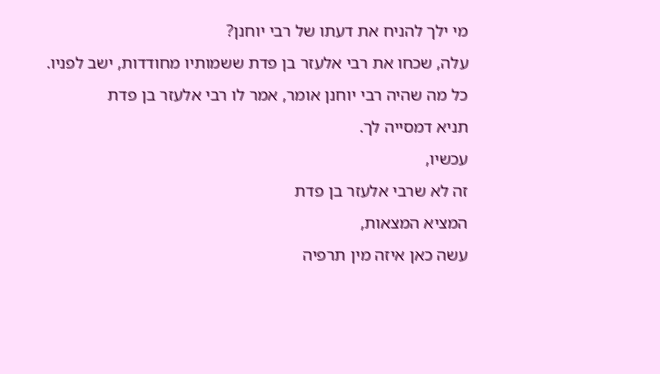מי ילך להניח את דעתו של רבי יוחנן?
עלה, שכחו את רבי אלעזר בן פדת ששמותיו מחודדות, ישב לפניו.
כל מה שהיה רבי יוחנן אומר, אמר לו רבי אלעזר בן פדת
תניא דמסייה לך.
עכשיו,
זה לא שרבי אלעזר בן פדת
המציא המצאות,
עשה כאן איזה מין תרפיה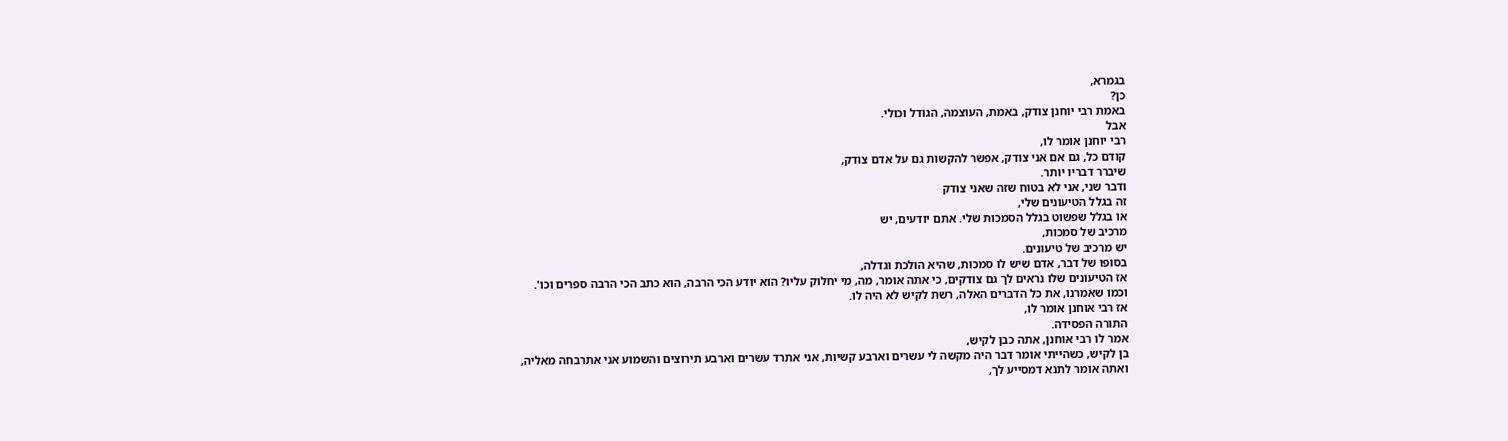בגמרא,
כן?
באמת רבי יוחנן צודק, באמת, העוצמה, הגודל וכולי.
אבל
רבי יוחנן אומר לו,
קודם כל, גם אם אני צודק, אפשר להקשות גם על אדם צודק,
שיברר דבריו יותר.
ודבר שני, אני לא בטוח שזה שאני צודק
זה בגלל הטיעונים שלי,
או בגלל שפשוט בגלל הסמכות שלי. אתם יודעים, יש
מרכיב של סמכות,
יש מרכיב של טיעונים.
בסופו של דבר, אדם שיש לו סמכות, שהיא הולכת וגדלה,
אז הטיעונים שלו נראים לך גם צודקים, כי אתה אומר, מה, מי יחלוק עליו? הוא יודע הכי הרבה, הוא כתב הכי הרבה ספרים וכו'.
וכמו שאמרנו, את כל הדברים האלה, רשת לקיש לא היה לו.
אז רבי אוחנן אומר לו,
התורה הפסידה.
אמר לו רבי אוחנן, אתה כבן לקיש,
בן לקיש, כשהייתי אומר דבר היה מקשה לי עשרים וארבע קשיות, אני אתרד עשרים וארבע תירוצים והשמוע אני אתרבחה מאליה,
ואתה אומר לתנא דמסייע לך,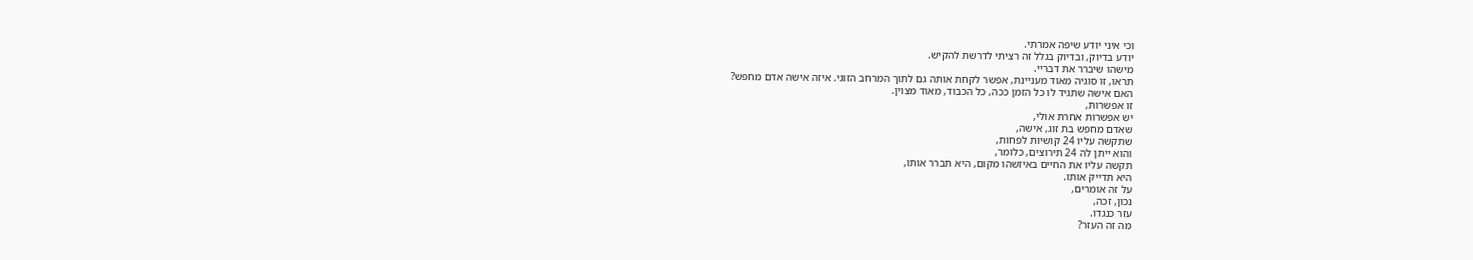וכי איני יודע שיפה אמרתי.
יודע בדיוק, ובדיוק בגלל זה רציתי לדרשת להקיש.
מישהו שיברר את דבריי.
תראו, זו סוגיה מאוד מעניינת, אפשר לקחת אותה גם לתוך המרחב הזוגי. איזה אישה אדם מחפש?
האם אישה שתגיד לו כל הזמן ככה, כל הכבוד, מאוד מצוין.
זו אפשרות,
יש אפשרות אחרת אולי,
שאדם מחפש בת זוג, אישה,
שתקשה עליו 24 קושיות לפחות,
והוא ייתן לה 24 תירוצים, כלומר,
תקשה עליו את החיים באיזשהו מקום, היא תברר אותו,
היא תדייק אותו.
על זה אומרים,
נכון, זכה,
עזר כנגדו.
מה זה העזר?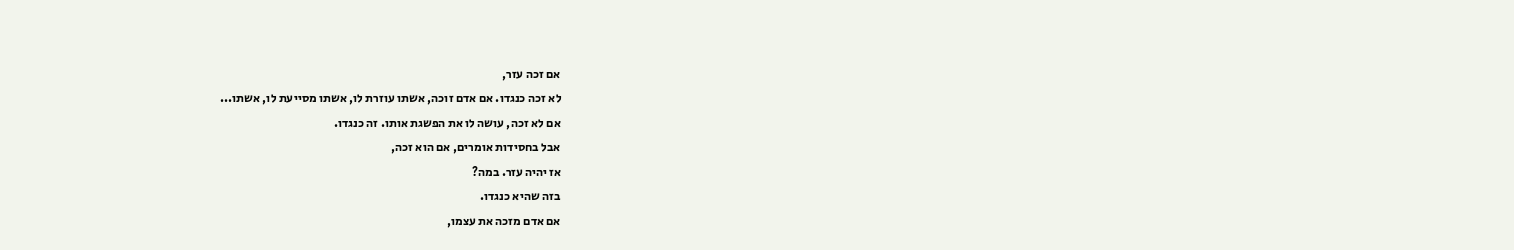אם זכה עזר,
לא זכה כנגדו. אם אדם זוכה, אשתו עוזרת לו, אשתו מסייעת לו, אשתו...
אם לא זכה, עושה לו את הפשגת אותו. זה כנגדו.
אבל בחסידות אומרים, אם הוא זכה,
אז יהיה עזר. במה?
בזה שהיא כנגדו.
אם אדם מזכה את עצמו,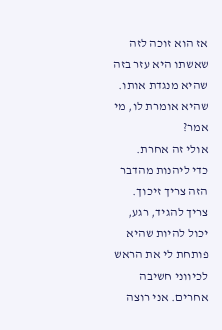אז הוא זוכה לזה שאשתו היא עזר בזה שהיא מנגדת אותו.
שהיא אומרת לו, מי אמר?
אולי זה אחרת.
כדי ליהנות מהדבר הזה צריך זיכוך.
צריך להגיד, רגע, יכול להיות שהיא פותחת לי את הראש לכיווני חשיבה אחרים. אני רוצה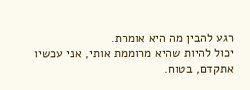רגע להבין מה היא אומרת.
יכול להיות שהיא מרוממת אותי, אני עכשיו אתקדם, בטוח.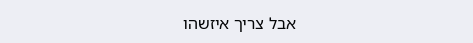אבל צריך איזשהו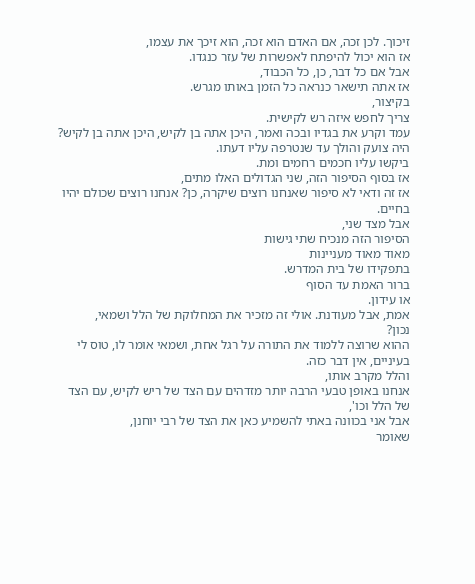זיכוך. לכן זכה, אם האדם הוא זכה, הוא זיכך את עצמו,
אז הוא יכול להיפתח לאפשרות של עזר כנגדו.
אבל אם כל דבר, כן, כל הכבוד,
אז אתה תישאר כנראה כל הזמן באותו מגרש.
בקיצור,
צריך לחפש איזה רש לקישית.
עמד וקרע את בגדיו ובכה ואמר, היכן אתה בן לקיש, היכן אתה בן לקיש?
היה צועק והולך עד שנטרפה עליו דעתו.
ביקשו עליו חכמים רחמים ומת.
אז בסוף הסיפור הזה, שני הגדולים האלו מתים,
אז זה ודאי לא סיפור שאנחנו רוצים שיקרה, כן? אנחנו רוצים שכולם יהיו בחיים.
אבל מצד שני,
הסיפור הזה מנכיח שתי גישות
מאוד מאוד מעניינות
בתפקידו של בית המדרש.
ברור האמת עד הסוף
או עידון.
אמת, אבל מעודנת. אולי זה מזכיר את המחלוקת של הלל ושמאי,
נכון?
ההוא שרוצה ללמוד את התורה על רגל אחת, ושמאי אומר לו, טוס לי בעיניים, אין דבר כזה.
והלל מקרב אותו,
אנחנו באופן טבעי הרבה יותר מזדהים עם הצד של ריש לקיש, עם הצד של הלל וכו',
אבל אני בכוונה באתי להשמיע כאן את הצד של רבי יוחנן,
שאומר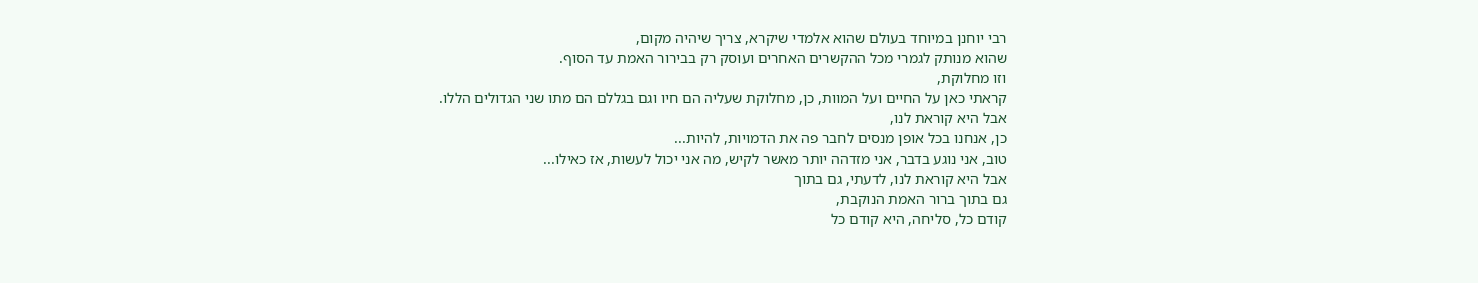רבי יוחנן במיוחד בעולם שהוא אלמדי שיקרא, צריך שיהיה מקום,
שהוא מנותק לגמרי מכל ההקשרים האחרים ועוסק רק בבירור האמת עד הסוף.
וזו מחלוקת,
קראתי כאן על החיים ועל המוות, כן, מחלוקת שעליה הם חיו וגם בגללם הם מתו שני הגדולים הללו.
אבל היא קוראת לנו,
כן, אנחנו בכל אופן מנסים לחבר פה את הדמויות, להיות...
טוב, אני נוגע בדבר, אני מזדהה יותר מאשר לקיש, מה אני יכול לעשות, אז כאילו...
אבל היא קוראת לנו, לדעתי, גם בתוך
גם בתוך ברור האמת הנוקבת,
קודם כל, סליחה, היא קודם כל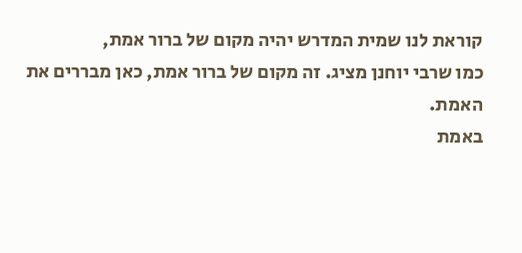קוראת לנו שמית המדרש יהיה מקום של ברור אמת,
כמו שרבי יוחנן מציג. זה מקום של ברור אמת, כאן מבררים את האמת.
באמת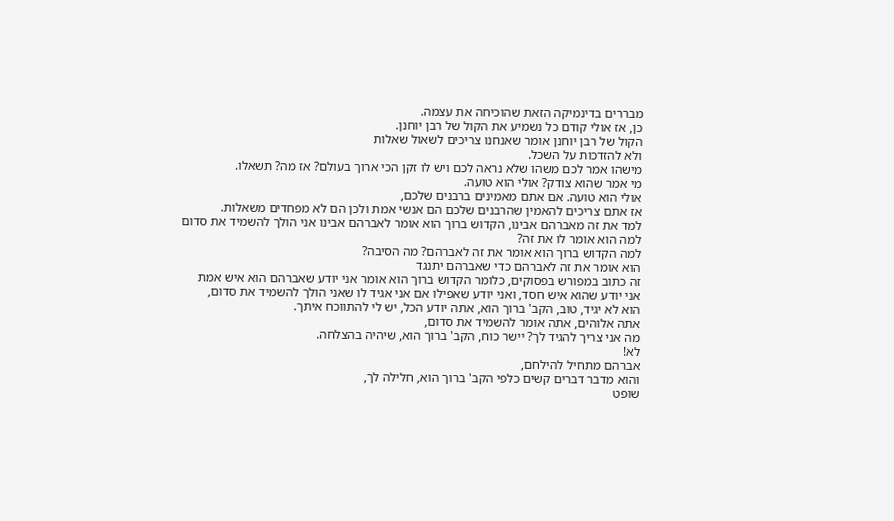מבררים בדינמיקה הזאת שהוכיחה את עצמה.
כן, אז אולי קודם כל נשמיע את הקול של רבן יוחנן.
הקול של רבן יוחנן אומר שאנחנו צריכים לשאול שאלות
ולא להזדכות על השכל.
מישהו אמר לכם משהו שלא נראה לכם ויש לו זקן הכי ארוך בעולם? אז מה? תשאלו.
מי אמר שהוא צודק? אולי הוא טועה.
אולי הוא טועה. אם אתם מאמינים ברבנים שלכם,
אז אתם צריכים להאמין שהרבנים שלכם הם אנשי אמת ולכן הם לא מפחדים משאלות.
למד את זה מאברהם אבינו, הקדוש ברוך הוא אומר לאברהם אבינו אני הולך להשמיד את סדום
למה הוא אומר לו את זה?
למה הקדוש ברוך הוא אומר את זה לאברהם? מה הסיבה?
הוא אומר את זה לאברהם כדי שאברהם יתנגד
זה כתוב במפורש בפסוקים, כלומר הקדוש ברוך הוא אומר אני יודע שאברהם הוא איש אמת
אני יודע שהוא איש חסד, ואני יודע שאפילו אם אני אגיד לו שאני הולך להשמיד את סדום,
הוא לא יגיד, טוב, הקב' ברוך הוא, אתה יודע הכל, יש לי להתווכח איתך.
אתה אלוהים, אתה אומר להשמיד את סדום,
מה אני צריך להגיד לך? יישר כוח, הקב' ברוך הוא, שיהיה בהצלחה.
לא!
אברהם מתחיל להילחם,
והוא מדבר דברים קשים כלפי הקב' ברוך הוא, חלילה לך,
שופט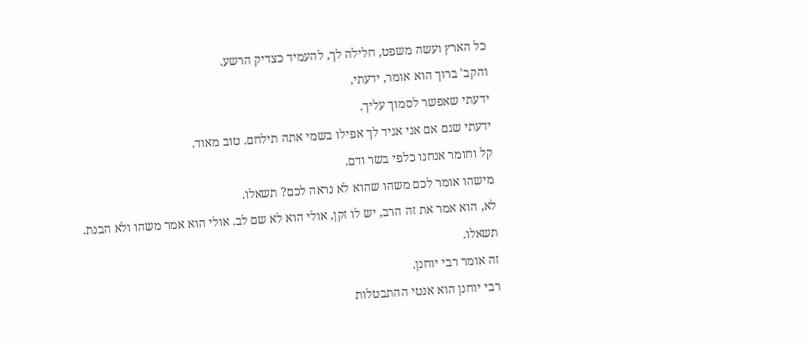כל הארץ ועשה משפט, חלילה לך, להעמיד כצדיק הרשע.
והקב' ברוך הוא אומר, ידעתי,
ידעתי שאפשר לסמוך עליך.
ידעתי שגם אם אני אגיד לך אפילו בשמי אתה תילחם. טוב מאוד.
קל וחומר אנחנו כלפי בשר ודם.
מישהו אומר לכם משהו שהוא לא נראה לכם? תשאלו.
לא, הוא אמר את זה הרב, יש לו זקן, אולי הוא לא שם לב. אולי הוא אמר משהו ולא הבנת.
תשאלו.
זה אומר רבי יוחנן.
רבי יוחנן הוא אנטי ההתבטלות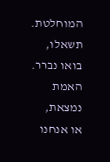המוחלטת.
תשאלו, בואו נברר.
האמת נמצאת,
או אנחנו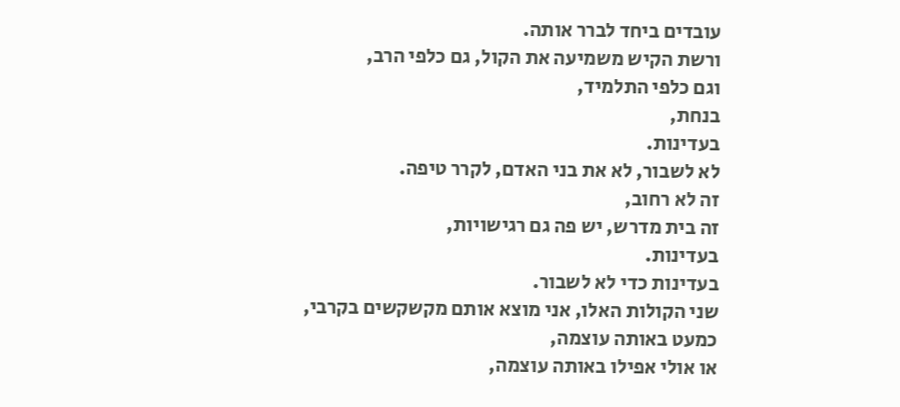עובדים ביחד לברר אותה.
ורשת הקיש משמיעה את הקול, גם כלפי הרב,
וגם כלפי התלמיד,
בנחת,
בעדינות.
לא לשבור, לא את בני האדם, לקרר טיפה.
זה לא רחוב,
זה בית מדרש, יש פה גם רגישויות,
בעדינות.
בעדינות כדי לא לשבור.
שני הקולות האלו, אני מוצא אותם מקשקשים בקרבי,
כמעט באותה עוצמה,
או אולי אפילו באותה עוצמה,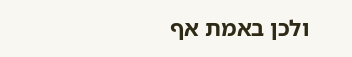ולכן באמת אף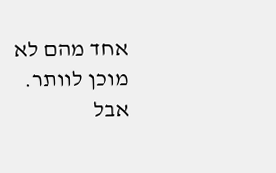אחד מהם לא מוכן לוותר.
אבל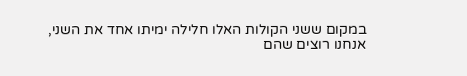במקום ששני הקולות האלו חלילה ימיתו אחד את השני,
אנחנו רוצים שהם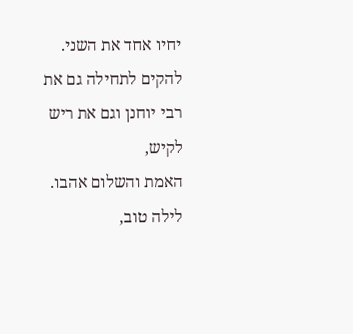יחיו אחד את השני.
להקים לתחילה גם את רבי יוחנן וגם את ריש לקיש,
האמת והשלום אהבו.
לילה טוב,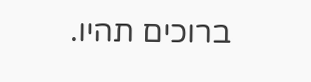ברוכים תהיו.